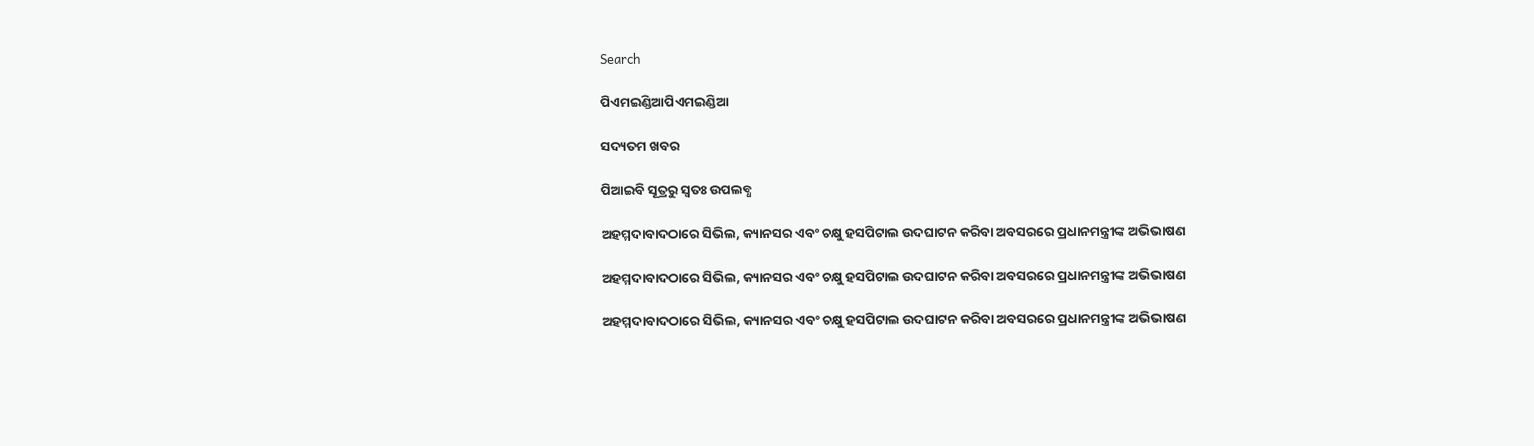Search

ପିଏମଇଣ୍ଡିଆପିଏମଇଣ୍ଡିଆ

ସଦ୍ୟତମ ଖବର

ପିଆଇବି ସୂତ୍ରରୁ ସ୍ବତଃ ଉପଲବ୍ଧ

ଅହମ୍ମଦାବାଦଠାରେ ସିଭିଲ, କ୍ୟାନସର ଏବଂ ଚକ୍ଷୁ ହସପିଟାଲ ଉଦଘାଟନ କରିବା ଅବସରରେ ପ୍ରଧାନମନ୍ତ୍ରୀଙ୍କ ଅଭିଭାଷଣ

ଅହମ୍ମଦାବାଦଠାରେ ସିଭିଲ, କ୍ୟାନସର ଏବଂ ଚକ୍ଷୁ ହସପିଟାଲ ଉଦଘାଟନ କରିବା ଅବସରରେ ପ୍ରଧାନମନ୍ତ୍ରୀଙ୍କ ଅଭିଭାଷଣ

ଅହମ୍ମଦାବାଦଠାରେ ସିଭିଲ, କ୍ୟାନସର ଏବଂ ଚକ୍ଷୁ ହସପିଟାଲ ଉଦଘାଟନ କରିବା ଅବସରରେ ପ୍ରଧାନମନ୍ତ୍ରୀଙ୍କ ଅଭିଭାଷଣ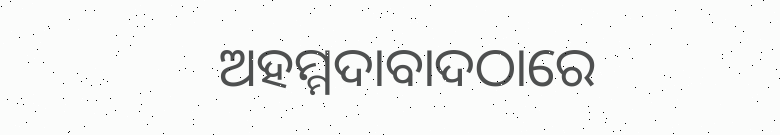ଅହମ୍ମଦାବାଦଠାରେ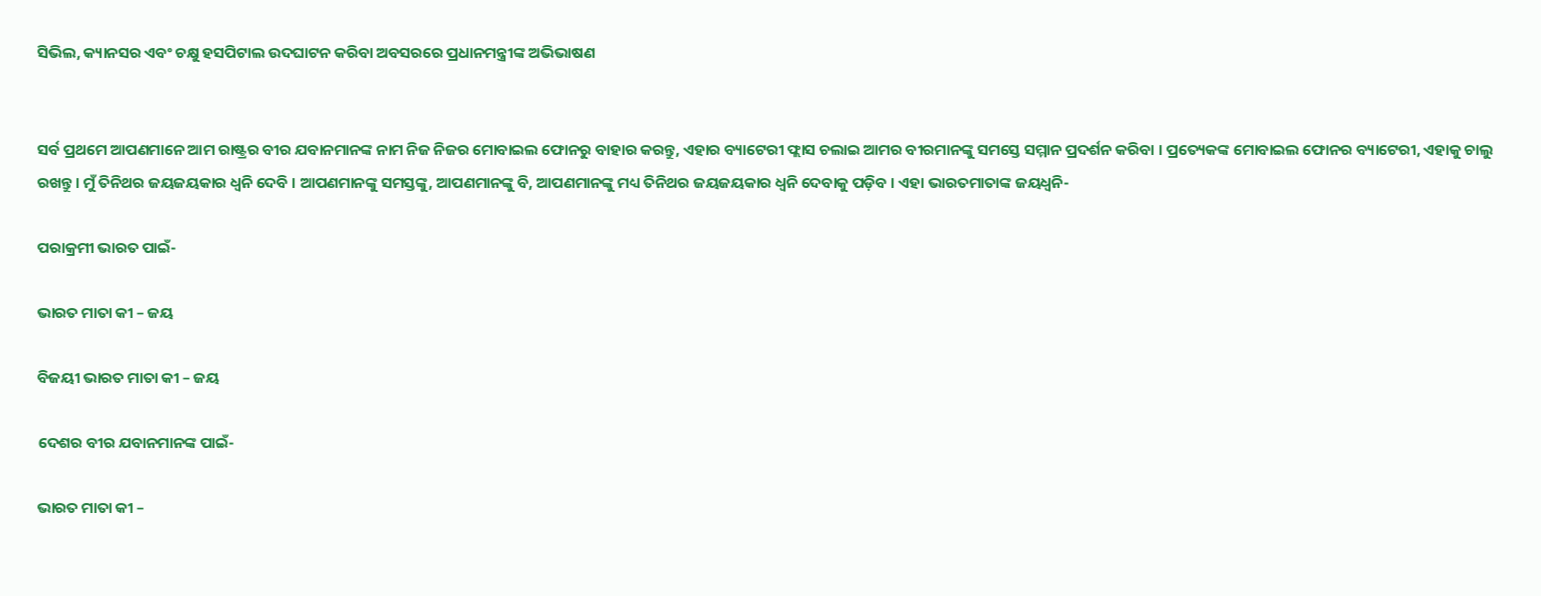ସିଭିଲ, କ୍ୟାନସର ଏବଂ ଚକ୍ଷୁ ହସପିଟାଲ ଉଦଘାଟନ କରିବା ଅବସରରେ ପ୍ରଧାନମନ୍ତ୍ରୀଙ୍କ ଅଭିଭାଷଣ


ସର୍ବ ପ୍ରଥମେ ଆପଣମାନେ ଆମ ରାଷ୍ଟ୍ରର ବୀର ଯବାନମାନଙ୍କ ନାମ ନିଜ ନିଜର ମୋବାଇଲ ଫୋନରୁ ବାହାର କରନ୍ତୁ, ଏହାର ବ୍ୟାଟେରୀ ଫ୍ଲାସ ଚଲାଇ ଆମର ବୀରମାନଙ୍କୁ ସମସ୍ତେ ସମ୍ମାନ ପ୍ରଦର୍ଶନ କରିବା । ପ୍ରତ୍ୟେକଙ୍କ ମୋବାଇଲ ଫୋନର ବ୍ୟାଟେରୀ, ଏହାକୁ ଚାଲୁ ରଖନ୍ତୁ । ମୁଁ ତିନିଥର ଜୟଜୟକାର ଧ୍ୱନି ଦେବି । ଆପଣମାନଙ୍କୁ ସମସ୍ତଙ୍କୁ, ଆପଣମାନଙ୍କୁ ବି, ଆପଣମାନଙ୍କୁ ମଧ୍ୟ ତିନିଥର ଜୟଜୟକାର ଧ୍ୱନି ଦେବାକୁ ପଡ଼ିବ । ଏହା ଭାରତମାତାଙ୍କ ଜୟଧ୍ୱନି-

ପରାକ୍ରମୀ ଭାରତ ପାଇଁ-

ଭାରତ ମାତା କୀ – ଜୟ

ବିଜୟୀ ଭାରତ ମାତା କୀ – ଜୟ

ଦେଶର ବୀର ଯବାନମାନଙ୍କ ପାଇଁ-

ଭାରତ ମାତା କୀ –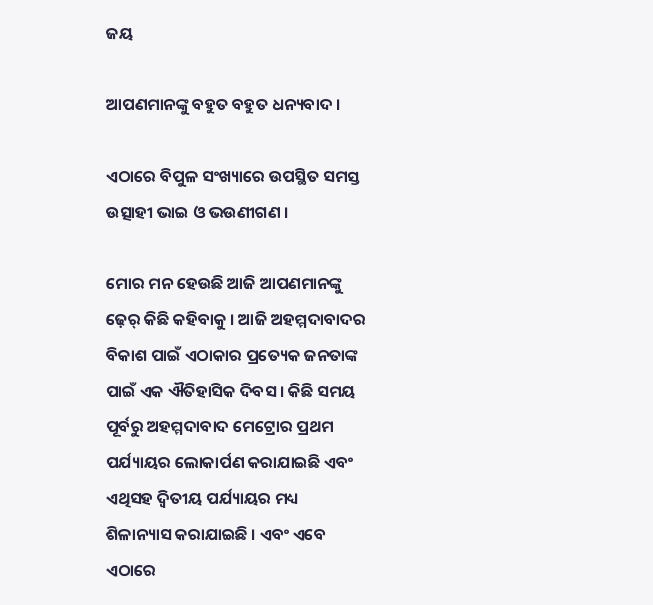ଜୟ

ଆପଣମାନଙ୍କୁ ବହୁତ ବହୁତ ଧନ୍ୟବାଦ ।

ଏଠାରେ ବିପୁଳ ସଂଖ୍ୟାରେ ଉପସ୍ଥିତ ସମସ୍ତ ଉତ୍ସାହୀ ଭାଇ ଓ ଭଉଣୀଗଣ ।

ମୋର ମନ ହେଉଛି ଆଜି ଆପଣମାନଙ୍କୁ ଢ଼େର୍ କିଛି କହିବାକୁ । ଆଜି ଅହମ୍ମଦାବାଦର ବିକାଶ ପାଇଁ ଏଠାକାର ପ୍ରତ୍ୟେକ ଜନତାଙ୍କ ପାଇଁ ଏକ ଐତିହାସିକ ଦିବସ । କିଛି ସମୟ ପୂର୍ବରୁ ଅହମ୍ମଦାବାଦ ମେଟ୍ରୋର ପ୍ରଥମ ପର୍ଯ୍ୟାୟର ଲୋକାର୍ପଣ କରାଯାଇଛି ଏବଂ ଏଥିସହ ଦ୍ୱିତୀୟ ପର୍ଯ୍ୟାୟର ମଧ୍ୟ ଶିଳାନ୍ୟାସ କରାଯାଇଛି । ଏବଂ ଏବେ ଏଠାରେ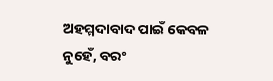ଅହମ୍ମଦାବାଦ ପାଇଁ କେବଳ ନୁହେଁ, ବରଂ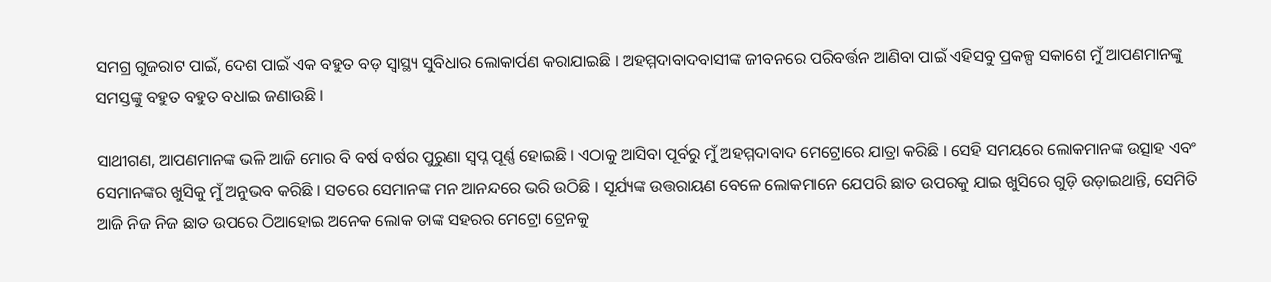ସମଗ୍ର ଗୁଜରାଟ ପାଇଁ, ଦେଶ ପାଇଁ ଏକ ବହୁତ ବଡ଼ ସ୍ୱାସ୍ଥ୍ୟ ସୁବିଧାର ଲୋକାର୍ପଣ କରାଯାଇଛି । ଅହମ୍ମଦାବାଦବାସୀଙ୍କ ଜୀବନରେ ପରିବର୍ତ୍ତନ ଆଣିବା ପାଇଁ ଏହିସବୁ ପ୍ରକଳ୍ପ ସକାଶେ ମୁଁ ଆପଣମାନଙ୍କୁ ସମସ୍ତଙ୍କୁ ବହୁତ ବହୁତ ବଧାଇ ଜଣାଉଛି ।

ସାଥୀଗଣ, ଆପଣମାନଙ୍କ ଭଳି ଆଜି ମୋର ବି ବର୍ଷ ବର୍ଷର ପୁରୁଣା ସ୍ୱପ୍ନ ପୂର୍ଣ୍ଣ ହୋଇଛି । ଏଠାକୁ ଆସିବା ପୂର୍ବରୁ ମୁଁ ଅହମ୍ମଦାବାଦ ମେଟ୍ରୋରେ ଯାତ୍ରା କରିଛି । ସେହି ସମୟରେ ଲୋକମାନଙ୍କ ଉତ୍ସାହ ଏବଂ ସେମାନଙ୍କର ଖୁସିକୁ ମୁଁ ଅନୁଭବ କରିଛି । ସତରେ ସେମାନଙ୍କ ମନ ଆନନ୍ଦରେ ଭରି ଉଠିଛି । ସୂର୍ଯ୍ୟଙ୍କ ଉତ୍ତରାୟଣ ବେଳେ ଲୋକମାନେ ଯେପରି ଛାତ ଉପରକୁ ଯାଇ ଖୁସିରେ ଗୁଡ଼ି ଉଡ଼ାଇଥାନ୍ତି, ସେମିତି ଆଜି ନିଜ ନିଜ ଛାତ ଉପରେ ଠିଆହୋଇ ଅନେକ ଲୋକ ତାଙ୍କ ସହରର ମେଟ୍ରୋ ଟ୍ରେନକୁ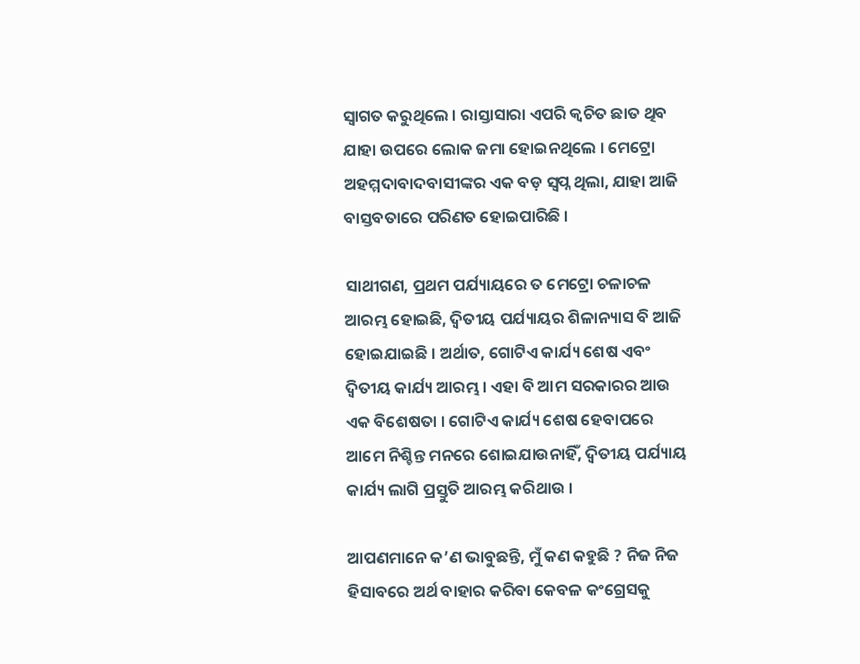ସ୍ୱାଗତ କରୁଥିଲେ । ରାସ୍ତାସାରା ଏପରି କ୍ୱଚିତ ଛାତ ଥିବ ଯାହା ଉପରେ ଲୋକ ଜମା ହୋଇନଥିଲେ । ମେଟ୍ରୋ ଅହମ୍ମଦାବାଦବାସୀଙ୍କର ଏକ ବଡ଼ ସ୍ୱପ୍ନ ଥିଲା, ଯାହା ଆଜି ବାସ୍ତବତାରେ ପରିଣତ ହୋଇପାରିଛି ।

ସାଥୀଗଣ, ପ୍ରଥମ ପର୍ଯ୍ୟାୟରେ ତ ମେଟ୍ରୋ ଚଳାଚଳ ଆରମ୍ଭ ହୋଇଛି, ଦ୍ୱିତୀୟ ପର୍ଯ୍ୟାୟର ଶିଳାନ୍ୟାସ ବି ଆଜି ହୋଇଯାଇଛି । ଅର୍ଥାତ, ଗୋଟିଏ କାର୍ଯ୍ୟ ଶେଷ ଏବଂ ଦ୍ୱିତୀୟ କାର୍ଯ୍ୟ ଆରମ୍ଭ । ଏହା ବି ଆମ ସରକାରର ଆଉ ଏକ ବିଶେଷତା । ଗୋଟିଏ କାର୍ଯ୍ୟ ଶେଷ ହେବାପରେ ଆମେ ନିଶ୍ଚିନ୍ତ ମନରେ ଶୋଇଯାଉନାହିଁ, ଦ୍ୱିତୀୟ ପର୍ଯ୍ୟାୟ କାର୍ଯ୍ୟ ଲାଗି ପ୍ରସ୍ତୁତି ଆରମ୍ଭ କରିଥାଉ ।

ଆପଣମାନେ କ’ଣ ଭାବୁଛନ୍ତି, ମୁଁ କଣ କହୁଛି ? ନିଜ ନିଜ ହିସାବରେ ଅର୍ଥ ବାହାର କରିବା କେବଳ କଂଗ୍ରେସକୁ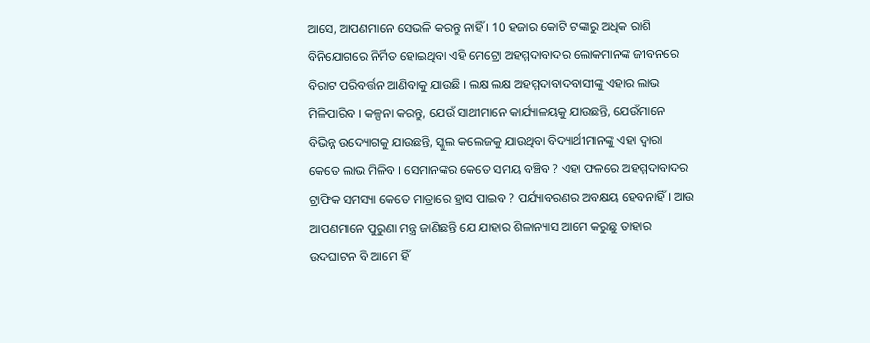ଆସେ, ଆପଣମାନେ ସେଭଳି କରନ୍ତୁ ନାହିଁ । 10 ହଜାର କୋଟି ଟଙ୍କାରୁ ଅଧିକ ରାଶି ବିନିଯୋଗରେ ନିର୍ମିତ ହୋଇଥିବା ଏହି ମେଟ୍ରୋ ଅହମ୍ମଦାବାଦର ଲୋକମାନଙ୍କ ଜୀବନରେ ବିରାଟ ପରିବର୍ତ୍ତନ ଆଣିବାକୁ ଯାଉଛି । ଲକ୍ଷ ଲକ୍ଷ ଅହମ୍ମଦାବାଦବାସୀଙ୍କୁ ଏହାର ଲାଭ ମିଳିପାରିବ । କଳ୍ପନା କରନ୍ତୁ, ଯେଉଁ ସାଥୀମାନେ କାର୍ଯ୍ୟାଳୟକୁ ଯାଉଛନ୍ତି, ଯେଉଁମାନେ ବିଭିନ୍ନ ଉଦ୍ୟୋଗକୁ ଯାଉଛନ୍ତି, ସ୍କୁଲ କଲେଜକୁ ଯାଉଥିବା ବିଦ୍ୟାର୍ଥୀମାନଙ୍କୁ ଏହା ଦ୍ୱାରା କେତେ ଲାଭ ମିଳିବ । ସେମାନଙ୍କର କେତେ ସମୟ ବଞ୍ଚିବ ? ଏହା ଫଳରେ ଅହମ୍ମଦାବାଦର ଟ୍ରାଫିକ ସମସ୍ୟା କେତେ ମାତ୍ରାରେ ହ୍ରାସ ପାଇବ ? ପର୍ଯ୍ୟାବରଣର ଅବକ୍ଷୟ ହେବନାହିଁ । ଆଉ ଆପଣମାନେ ପୁରୁଣା ମନ୍ତ୍ର ଜାଣିଛନ୍ତି ଯେ ଯାହାର ଶିଳାନ୍ୟାସ ଆମେ କରୁଛୁ ତାହାର ଉଦଘାଟନ ବି ଆମେ ହିଁ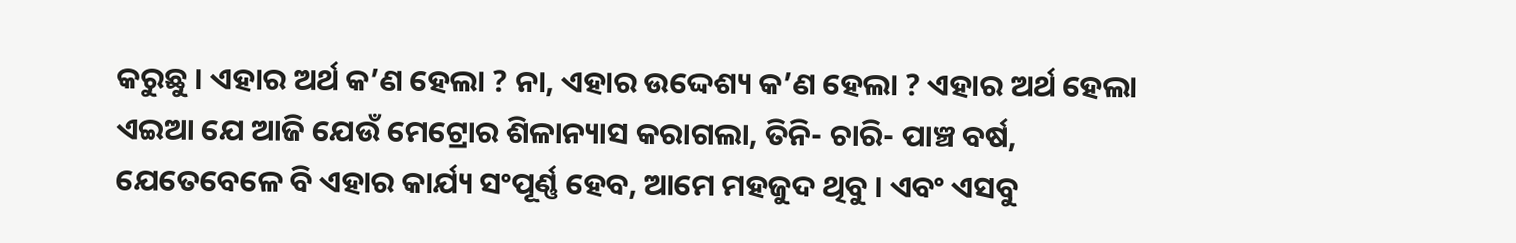କରୁଛୁ । ଏହାର ଅର୍ଥ କ’ଣ ହେଲା ? ନା, ଏହାର ଉଦ୍ଦେଶ୍ୟ କ’ଣ ହେଲା ? ଏହାର ଅର୍ଥ ହେଲା ଏଇଆ ଯେ ଆଜି ଯେଉଁ ମେଟ୍ରୋର ଶିଳାନ୍ୟାସ କରାଗଲା, ତିନି- ଚାରି- ପାଞ୍ଚ ବର୍ଷ, ଯେତେବେଳେ ବି ଏହାର କାର୍ଯ୍ୟ ସଂପୂର୍ଣ୍ଣ ହେବ, ଆମେ ମହଜୁଦ ଥିବୁ । ଏବଂ ଏସବୁ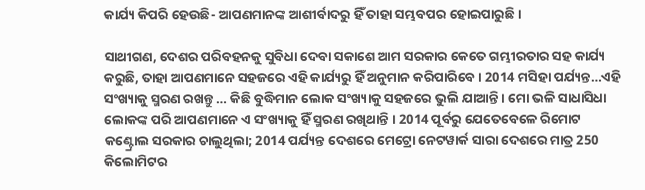କାର୍ଯ୍ୟ କିପରି ହେଉଛି- ଆପଣମାନଙ୍କ ଆଶୀର୍ବାଦରୁ ହିଁ ତାହା ସମ୍ଭବପର ହୋଇପାରୁଛି ।

ସାଥୀଗଣ, ଦେଶର ପରିବହନକୁ ସୁବିଧା ଦେବା ସକାଶେ ଆମ ସରକାର କେତେ ଗମ୍ଭୀରତାର ସହ କାର୍ଯ୍ୟ କରୁଛି, ତାହା ଆପଣମାନେ ସହଜରେ ଏହି କାର୍ଯ୍ୟରୁ ହିଁ ଅନୁମାନ କରିପାରିବେ । 2014 ମସିହା ପର୍ଯ୍ୟନ୍ତ…ଏହି ସଂଖ୍ୟାକୁ ସ୍ମରଣ ରଖନ୍ତୁ … କିଛି ବୁଦ୍ଧିମାନ ଲୋକ ସଂଖ୍ୟାକୁ ସହଜରେ ଭୁଲି ଯାଆନ୍ତି । ମୋ ଭଳି ସାଧାସିଧା ଲୋକଙ୍କ ପରି ଆପଣମାନେ ଏ ସଂଖ୍ୟାକୁ ହିଁ ସ୍ମରଣ ରଖିଥାନ୍ତି । 2014 ପୂର୍ବରୁ ଯେତେବେଳେ ରିମୋଟ କଣ୍ଟ୍ରୋଲ ସରକାର ଚାଲୁଥିଲା; 2014 ପର୍ଯ୍ୟନ୍ତ ଦେଶରେ ମେଟ୍ରୋ ନେଟୱାର୍କ ସାରା ଦେଶରେ ମାତ୍ର 250 କିଲୋମିଟର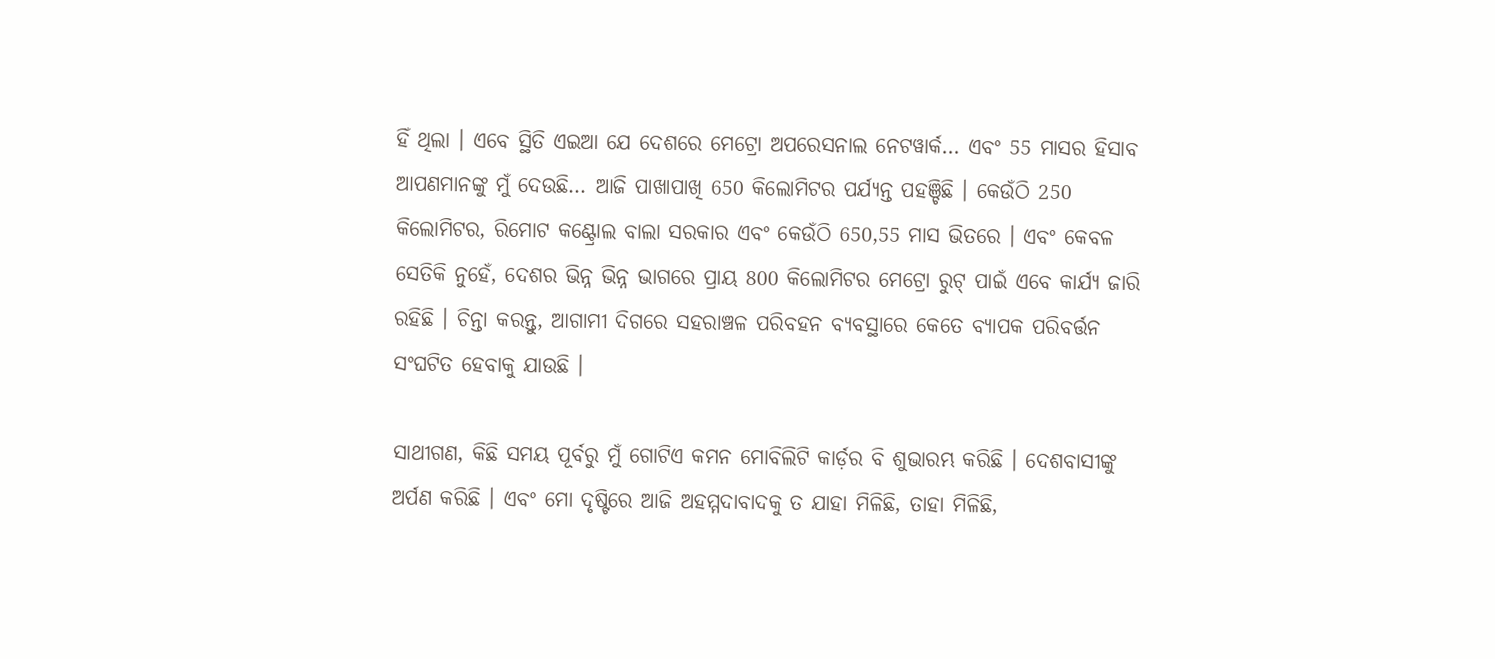ହିଁ ଥିଲା । ଏବେ ସ୍ଥିତି ଏଇଆ ଯେ ଦେଶରେ ମେଟ୍ରୋ ଅପରେସନାଲ ନେଟୱାର୍କ… ଏବଂ 55 ମାସର ହିସାବ ଆପଣମାନଙ୍କୁ ମୁଁ ଦେଉଛି… ଆଜି ପାଖାପାଖି 650 କିଲୋମିଟର ପର୍ଯ୍ୟନ୍ତ ପହଞ୍ଚିଛି । କେଉଁଠି 250 କିଲୋମିଟର, ରିମୋଟ କଣ୍ଟ୍ରୋଲ ବାଲା ସରକାର ଏବଂ କେଉଁଠି 650,55 ମାସ ଭିତରେ । ଏବଂ କେବଳ ସେତିକି ନୁହେଁ, ଦେଶର ଭିନ୍ନ ଭିନ୍ନ ଭାଗରେ ପ୍ରାୟ 800 କିଲୋମିଟର ମେଟ୍ରୋ ରୁଟ୍ ପାଇଁ ଏବେ କାର୍ଯ୍ୟ ଜାରି ରହିଛି । ଚିନ୍ତା କରନ୍ତୁ, ଆଗାମୀ ଦିଗରେ ସହରାଞ୍ଚଳ ପରିବହନ ବ୍ୟବସ୍ଥାରେ କେତେ ବ୍ୟାପକ ପରିବର୍ତ୍ତନ ସଂଘଟିତ ହେବାକୁ ଯାଉଛି ।

ସାଥୀଗଣ, କିଛି ସମୟ ପୂର୍ବରୁ ମୁଁ ଗୋଟିଏ କମନ ମୋବିଲିଟି କାର୍ଡ଼ର ବି ଶୁଭାରମ୍ଭ କରିଛି । ଦେଶବାସୀଙ୍କୁ ଅର୍ପଣ କରିଛି । ଏବଂ ମୋ ଦୃଷ୍ଟିରେ ଆଜି ଅହମ୍ମଦାବାଦକୁ ତ ଯାହା ମିଳିଛି, ତାହା ମିଳିଛି,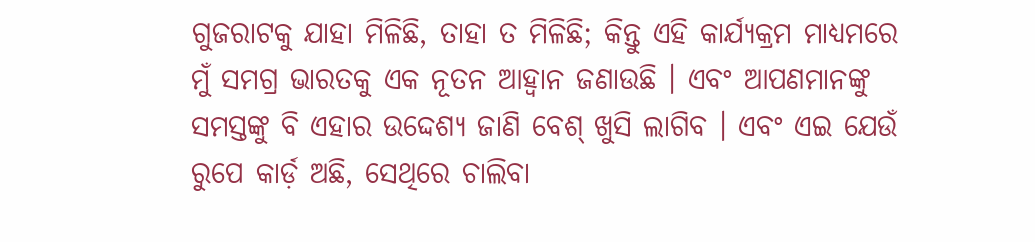ଗୁଜରାଟକୁ ଯାହା ମିଳିଛି, ତାହା ତ ମିଳିଛି; କିନ୍ତୁ ଏହି କାର୍ଯ୍ୟକ୍ରମ ମାଧ୍ୟମରେ ମୁଁ ସମଗ୍ର ଭାରତକୁ ଏକ ନୂତନ ଆହ୍ୱାନ ଜଣାଉଛି । ଏବଂ ଆପଣମାନଙ୍କୁ ସମସ୍ତଙ୍କୁ ବି ଏହାର ଉଦ୍ଦେଶ୍ୟ ଜାଣି ବେଶ୍ ଖୁସି ଲାଗିବ । ଏବଂ ଏଇ ଯେଉଁ ରୁପେ କାର୍ଡ଼ ଅଛି, ସେଥିରେ ଚାଲିବା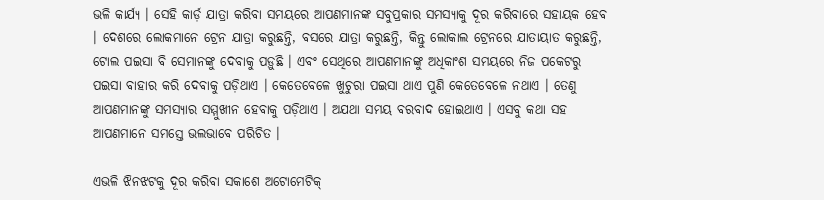ଭଳି କାର୍ଯ୍ୟ । ସେହି କାର୍ଡ଼ ଯାତ୍ରା କରିବା ସମୟରେ ଆପଣମାନଙ୍କ ସବୁପ୍ରକାର ସମସ୍ୟାକୁ ଦୂର କରିବାରେ ସହାୟକ ହେବ । ଦେଶରେ ଲୋକମାନେ ଟ୍ରେନ ଯାତ୍ରା କରୁଛନ୍ତି, ବସରେ ଯାତ୍ରା କରୁଛନ୍ତି, କିନ୍ତୁ ଲୋକାଲ ଟ୍ରେନରେ ଯାତାୟାତ କରୁଛନ୍ତି, ଟୋଲ ପଇସା ବି ସେମାନଙ୍କୁ ଦେବାକୁ ପଡ଼ୁଛି । ଏବଂ ସେଥିରେ ଆପଣମାନଙ୍କୁ ଅଧିକାଂଶ ସମୟରେ ନିଜ ପକେଟରୁ ପଇସା ବାହାର କରି ଦେବାକୁ ପଡ଼ିଥାଏ । କେତେବେଳେ ଖୁଚୁରା ପଇସା ଥାଏ ପୁଣି କେତେବେଳେ ନଥାଏ । ତେଣୁ ଆପଣମାନଙ୍କୁ ସମସ୍ୟାର ସମ୍ମୁଖୀନ ହେବାକୁ ପଡ଼ିଥାଏ । ଅଯଥା ସମୟ ବରବାଦ ହୋଇଥାଏ । ଏସବୁ କଥା ସହ ଆପଣମାନେ ସମସ୍ତେ ଭଲଭାବେ ପରିଚିତ ।

ଏଭଳି ଝିନଝଟକୁ ଦୂର କରିବା ସକାଶେ ଅଟୋମେଟିକ୍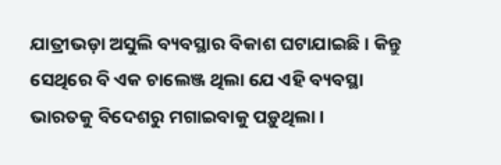ଯାତ୍ରୀଭଡ଼ା ଅସୁଲି ବ୍ୟବସ୍ଥାର ବିକାଶ ଘଟାଯାଇଛି । କିନ୍ତୁ ସେଥିରେ ବି ଏକ ଚାଲେଞ୍ଜ ଥିଲା ଯେ ଏହି ବ୍ୟବସ୍ଥା ଭାରତକୁ ବିଦେଶରୁ ମଗାଇବାକୁ ପଡ଼ୁଥିଲା ।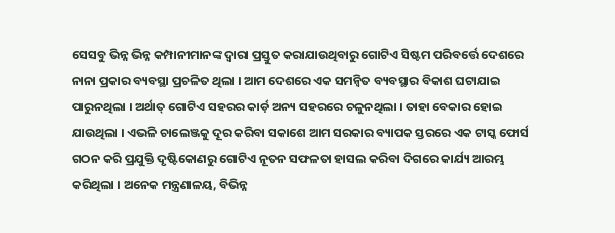ସେସବୁ ଭିନ୍ନ ଭିନ୍ନ କମ୍ପାନୀମାନଙ୍କ ଦ୍ୱାରା ପ୍ରସ୍ତୁତ କରାଯାଉଥିବାରୁ ଗୋଟିଏ ସିଷ୍ଟମ ପରିବର୍ତ୍ତେ ଦେଶରେ ନାନା ପ୍ରକାର ବ୍ୟବସ୍ଥା ପ୍ରଚଳିତ ଥିଲା । ଆମ ଦେଶରେ ଏକ ସମନ୍ୱିତ ବ୍ୟବସ୍ଥାର ବିକାଶ ଘଟାଯାଇ ପାରୁନଥିଲା । ଅର୍ଥାତ୍ ଗୋଟିଏ ସହରର କାର୍ଡ଼ ଅନ୍ୟ ସହରରେ ଚଳୁନଥିଲା । ତାହା ବେକାର ହୋଇ ଯାଉଥିଲା । ଏଭଳି ଚାଲେଞ୍ଜକୁ ଦୂର କରିବା ସକାଶେ ଆମ ସରକାର ବ୍ୟାପକ ସ୍ତରରେ ଏକ ଟାସ୍କ ଫୋର୍ସ ଗଠନ କରି ପ୍ରଯୁକ୍ତି ଦୃଷ୍ଟିକୋଣରୁ ଗୋଟିଏ ନୂତନ ସଫଳତା ହାସଲ କରିବା ଦିଗରେ କାର୍ଯ୍ୟ ଆରମ୍ଭ କରିଥିଲା । ଅନେକ ମନ୍ତ୍ରଣାଳୟ, ବିଭିନ୍ନ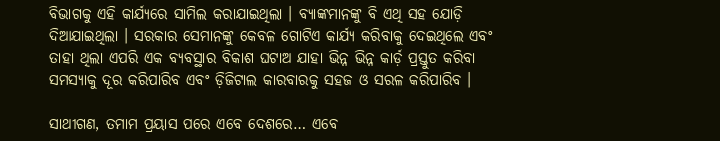ବିଭାଗକୁ ଏହି କାର୍ଯ୍ୟରେ ସାମିଲ କରାଯାଇଥିଲା । ବ୍ୟାଙ୍କମାନଙ୍କୁ ବି ଏଥି ସହ ଯୋଡ଼ି ଦିଆଯାଇଥିଲା । ସରକାର ସେମାନଙ୍କୁ କେବଳ ଗୋଟିଏ କାର୍ଯ୍ୟ କରିବାକୁ ଦେଇଥିଲେ ଏବଂ ତାହା ଥିଲା ଏପରି ଏକ ବ୍ୟବସ୍ଥାର ବିକାଶ ଘଟାଅ ଯାହା ଭିନ୍ନ ଭିନ୍ନ କାର୍ଡ଼ ପ୍ରସ୍ତୁତ କରିବା ସମସ୍ୟାକୁ ଦୂର କରିପାରିବ ଏବଂ ଡ଼ିଜିଟାଲ କାରବାରକୁ ସହଜ ଓ ସରଳ କରିପାରିବ ।

ସାଥୀଗଣ, ତମାମ ପ୍ରୟାସ ପରେ ଏବେ ଦେଶରେ… ଏବେ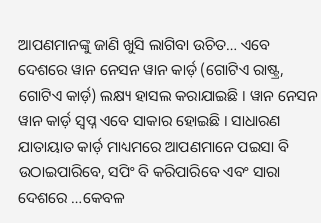ଆପଣମାନଙ୍କୁ ଜାଣି ଖୁସି ଲାଗିବା ଉଚିତ… ଏବେ ଦେଶରେ ୱାନ ନେସନ ୱାନ କାର୍ଡ଼ (ଗୋଟିଏ ରାଷ୍ଟ୍ର, ଗୋଟିଏ କାର୍ଡ଼) ଲକ୍ଷ୍ୟ ହାସଲ କରାଯାଇଛି । ୱାନ ନେସନ ୱାନ କାର୍ଡ଼ ସ୍ୱପ୍ନ ଏବେ ସାକାର ହୋଇଛି । ସାଧାରଣ ଯାତାୟାତ କାର୍ଡ଼ ମାଧ୍ୟମରେ ଆପଣମାନେ ପଇସା ବି ଉଠାଇପାରିବେ, ସପିଂ ବି କରିପାରିବେ ଏବଂ ସାରା ଦେଶରେ …କେବଳ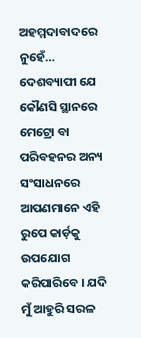ଅହମ୍ମଦାବାଦରେ ନୁହେଁ… ଦେଶବ୍ୟାପୀ ଯେ କୌଣସି ସ୍ଥାନରେ ମେଟ୍ରୋ ବା ପରିବହନର ଅନ୍ୟ ସଂସାଧନରେ ଆପଣମାନେ ଏହି ରୁପେ କାର୍ଡ଼କୁ ଉପଯୋଗ କରିପାରିବେ । ଯଦି ମୁଁ ଆହୁରି ସରଳ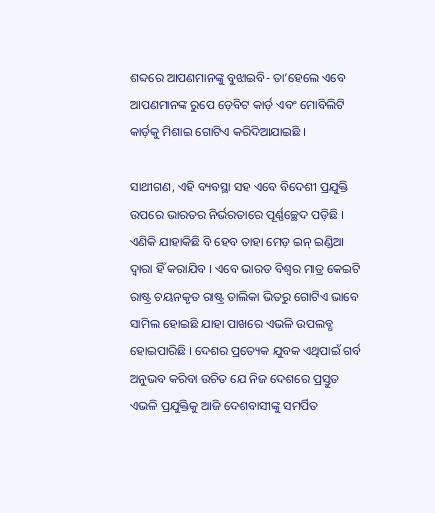ଶବ୍ଦରେ ଆପଣମାନଙ୍କୁ ବୁଝାଇବି- ତା’ହେଲେ ଏବେ ଆପଣମାନଙ୍କ ରୁପେ ଡ଼େବିଟ କାର୍ଡ଼ ଏବଂ ମୋବିଲିଟି କାର୍ଡ଼କୁ ମିଶାଇ ଗୋଟିଏ କରିଦିଆଯାଇଛି ।

ସାଥୀଗଣ, ଏହି ବ୍ୟବସ୍ଥା ସହ ଏବେ ବିଦେଶୀ ପ୍ରଯୁକ୍ତି ଉପରେ ଭାରତର ନିର୍ଭରତାରେ ପୂର୍ଣ୍ଣଚ୍ଛେଦ ପଡ଼ିଛି । ଏଣିକି ଯାହାକିଛି ବି ହେବ ତାହା ମେଡ଼ ଇନ୍ ଇଣ୍ଡିଆ ଦ୍ୱାରା ହିଁ କରାଯିବ । ଏବେ ଭାରତ ବିଶ୍ୱର ମାତ୍ର କେଇଟି ରାଷ୍ଟ୍ର ଚୟନକୃତ ରାଷ୍ଟ୍ର ତାଲିକା ଭିତରୁ ଗୋଟିଏ ଭାବେ ସାମିଲ ହୋଇଛି ଯାହା ପାଖରେ ଏଭଳି ଉପଲବ୍ଧ ହୋଇପାରିଛି । ଦେଶର ପ୍ରତ୍ୟେକ ଯୁବକ ଏଥିପାଇଁ ଗର୍ବ ଅନୁଭବ କରିବା ଉଚିତ ଯେ ନିଜ ଦେଶରେ ପ୍ରସ୍ତୁତ ଏଭଳି ପ୍ରଯୁକ୍ତିକୁ ଆଜି ଦେଶବାସୀଙ୍କୁ ସମର୍ପିତ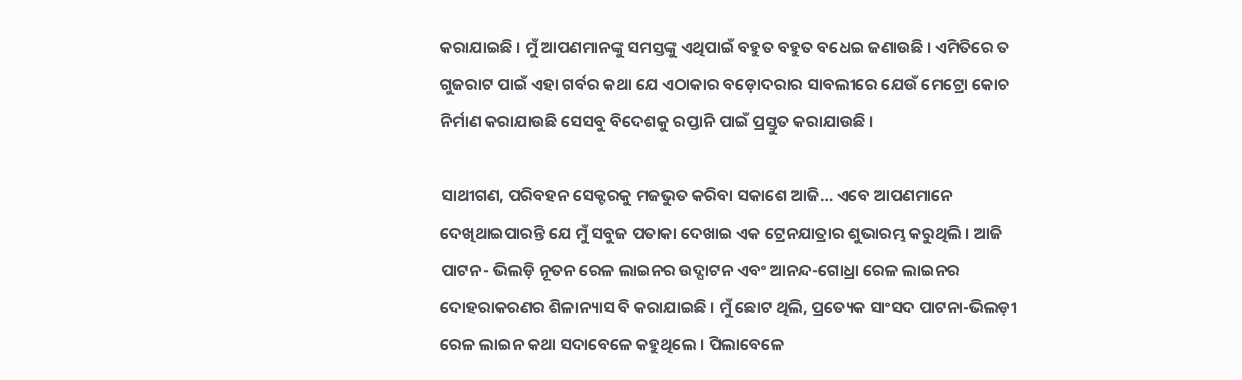କରାଯାଇଛି । ମୁଁ ଆପଣମାନଙ୍କୁ ସମସ୍ତଙ୍କୁ ଏଥିପାଇଁ ବହୁତ ବହୁତ ବଧେଇ ଜଣାଉଛି । ଏମିତିରେ ତ ଗୁଜରାଟ ପାଇଁ ଏହା ଗର୍ବର କଥା ଯେ ଏଠାକାର ବଡ଼ୋଦରାର ସାବଲୀରେ ଯେଉଁ ମେଟ୍ରୋ କୋଚ ନିର୍ମାଣ କରାଯାଉଛି ସେସବୁ ବିଦେଶକୁ ରପ୍ତାନି ପାଇଁ ପ୍ରସ୍ତୁତ କରାଯାଉଛି ।

ସାଥୀଗଣ, ପରିବହନ ସେକ୍ଟରକୁ ମଜଭୁତ କରିବା ସକାଶେ ଆଜି… ଏବେ ଆପଣମାନେ ଦେଖିଥାଇପାରନ୍ତି ଯେ ମୁଁ ସବୁଜ ପତାକା ଦେଖାଇ ଏକ ଟ୍ରେନଯାତ୍ରାର ଶୁଭାରମ୍ଭ କରୁଥିଲି । ଆଜି ପାଟନ- ଭିଲଡ଼ି ନୂତନ ରେଳ ଲାଇନର ଉଦ୍ଘାଟନ ଏବଂ ଆନନ୍ଦ-ଗୋଧ୍ରା ରେଳ ଲାଇନର ଦୋହରାକରଣର ଶିଳାନ୍ୟାସ ବି କରାଯାଇଛି । ମୁଁ ଛୋଟ ଥିଲି, ପ୍ରତ୍ୟେକ ସାଂସଦ ପାଟନା-ଭିଲଡ଼ୀ ରେଳ ଲାଇନ କଥା ସଦାବେଳେ କହୁଥିଲେ । ପିଲାବେଳେ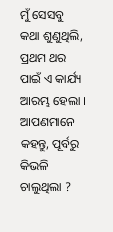ମୁଁ ସେସବୁ କଥା ଶୁଣୁଥିଲି, ପ୍ରଥମ ଥର ପାଇଁ ଏ କାର୍ଯ୍ୟ ଆରମ୍ଭ ହେଲା । ଆପଣମାନେ କହନ୍ତୁ, ପୂର୍ବରୁ କିଭଳି ଚାଲୁଥିଲା ?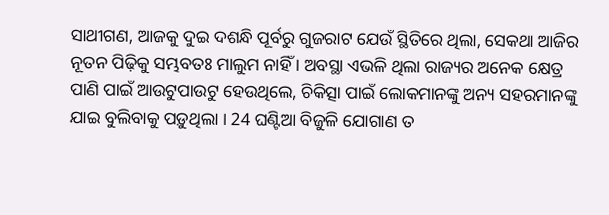ସାଥୀଗଣ, ଆଜକୁ ଦୁଇ ଦଶନ୍ଧି ପୂର୍ବରୁ ଗୁଜରାଟ ଯେଉଁ ସ୍ଥିତିରେ ଥିଲା, ସେକଥା ଆଜିର ନୂତନ ପିଢ଼ିକୁ ସମ୍ଭବତଃ ମାଲୁମ ନାହିଁ । ଅବସ୍ଥା ଏଭଳି ଥିଲା ରାଜ୍ୟର ଅନେକ କ୍ଷେତ୍ର ପାଣି ପାଇଁ ଆଉଟୁପାଉଟୁ ହେଉଥିଲେ, ଚିକିତ୍ସା ପାଇଁ ଲୋକମାନଙ୍କୁ ଅନ୍ୟ ସହରମାନଙ୍କୁ ଯାଇ ବୁଲିବାକୁ ପଡ଼ୁଥିଲା । 24 ଘଣ୍ଟିଆ ବିଜୁଳି ଯୋଗାଣ ତ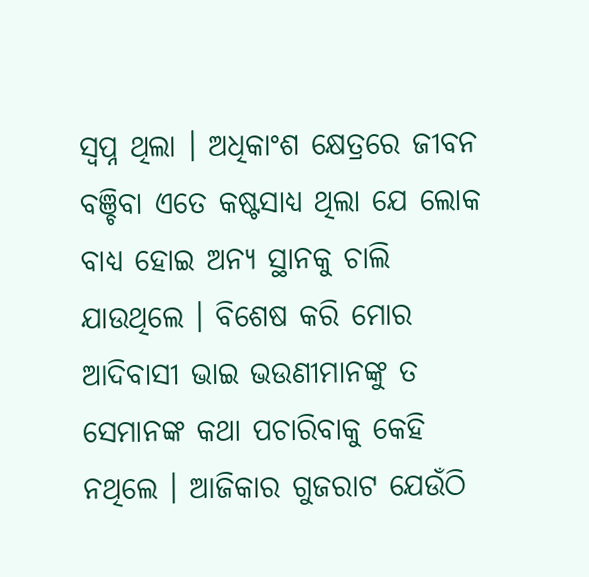ସ୍ୱପ୍ନ ଥିଲା । ଅଧିକାଂଶ କ୍ଷେତ୍ରରେ ଜୀବନ ବଞ୍ଚିବା ଏତେ କଷ୍ଟସାଧ୍ୟ ଥିଲା ଯେ ଲୋକ ବାଧ୍ୟ ହୋଇ ଅନ୍ୟ ସ୍ଥାନକୁ ଚାଲି ଯାଉଥିଲେ । ବିଶେଷ କରି ମୋର ଆଦିବାସୀ ଭାଇ ଭଉଣୀମାନଙ୍କୁ ତ ସେମାନଙ୍କ କଥା ପଚାରିବାକୁ କେହି ନଥିଲେ । ଆଜିକାର ଗୁଜରାଟ ଯେଉଁଠି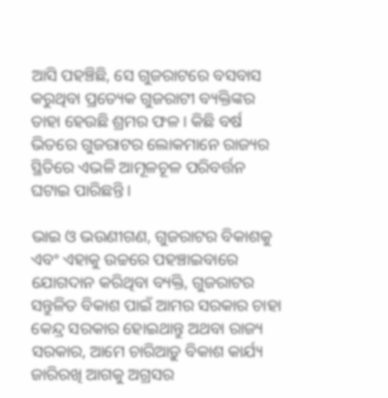ଆସି ପହଞ୍ଚିଛି, ସେ ଗୁଜରାଟରେ ବସବାସ କରୁଥିବା ପ୍ରତ୍ୟେକ ଗୁଜରାଟୀ ବ୍ୟକ୍ତିଙ୍କର ତାହା ହେଉଛି ଶ୍ରମର ଫଳ । କିଛି ବର୍ଷ ଭିତରେ ଗୁଜରାଟର ଲୋକମାନେ ରାଜ୍ୟର ସ୍ଥିତିରେ ଏଭଳି ଆମୂଳଚୂଳ ପରିବର୍ତ୍ତନ ଘଟାଇ ପାରିଛନ୍ତି ।

ଭାଇ ଓ ଭଉଣୀଗଣ, ଗୁଜରାଟର ବିକାଶକୁ ଏବଂ ଏହାକୁ ଉଚ୍ଚରେ ପହଞ୍ଚାଇବାରେ ଯୋଗଦାନ କରିଥିବା ବ୍ୟକ୍ତି, ଗୁଜରାଟର ସନ୍ତୁଳିତ ବିକାଶ ପାଇଁ ଆମର ସରକାର ଚାହା କେନ୍ଦ୍ର ସରକାର ହୋଇଥାନ୍ତୁ ଅଥବା ରାଜ୍ୟ ସରକାର, ଆମେ ଚାରିଆଡ଼ୁ ବିକାଶ କାର୍ଯ୍ୟ ଜାରିରଖି ଆଗକୁ ଅଗ୍ରସର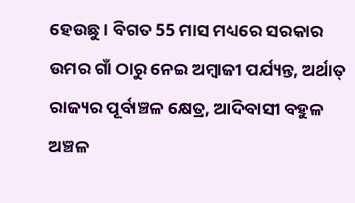ହେଉଛୁ । ବିଗତ 55 ମାସ ମଧ୍ୟରେ ସରକାର ଉମର ଗାଁ ଠାରୁ ନେଇ ଅମ୍ବାଜୀ ପର୍ଯ୍ୟନ୍ତ, ଅର୍ଥାତ୍ ରାଜ୍ୟର ପୂର୍ବାଞ୍ଚଳ କ୍ଷେତ୍ର, ଆଦିବାସୀ ବହୁଳ ଅଞ୍ଚଳ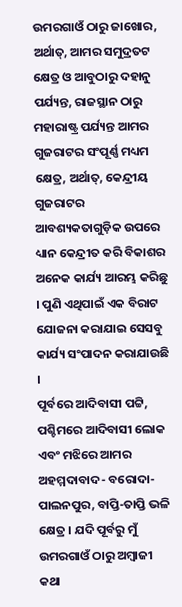ଉମରଗାଓଁ ଠାରୁ ଜାଖୋର, ଅର୍ଥାତ୍, ଆମର ସମୁଦ୍ରତଟ କ୍ଷେତ୍ର ଓ ଆବୁଠାରୁ ଦହାନୁ ପର୍ଯ୍ୟନ୍ତ, ରାଜସ୍ଥାନ ଠାରୁ ମହାରାଷ୍ଟ୍ର ପର୍ଯ୍ୟନ୍ତ ଆମର ଗୁଜରାଟର ସଂପୂର୍ଣ୍ଣ ମଧ୍ୟମ କ୍ଷେତ୍ର, ଅର୍ଥାତ୍, କେନ୍ଦ୍ରୀୟ ଗୁଜରାଟର ଆବଶ୍ୟକତାଗୁଡ଼ିକ ଉପରେ ଧ୍ୟାନ କେନ୍ଦ୍ରୀତ କରି ବିକାଶର ଅନେକ କାର୍ଯ୍ୟ ଆରମ୍ଭ କରିଛୁ । ପୁଣି ଏଥିପାଇଁ ଏକ ବିରାଟ ଯୋଜନା କରାଯାଇ ସେସବୁ କାର୍ଯ୍ୟ ସଂପାଦନ କରାଯାଉଛି ।
ପୂର୍ବରେ ଆଦିବାସୀ ପଟ୍ଟି, ପଶ୍ଚିମରେ ଆଦିବାସୀ ଲୋକ ଏବଂ ମଝିରେ ଆମର ଅହମ୍ମଦାବାଦ- ବରୋଦା-ପାଲନପୁର, ବାପ୍ତି-ତାପ୍ତି ଭଳି କ୍ଷେତ୍ର । ଯଦି ପୂର୍ବରୁ ମୁଁ ଉମରଗାଓଁ ଠାରୁ ଅମ୍ବାଜୀ କଥା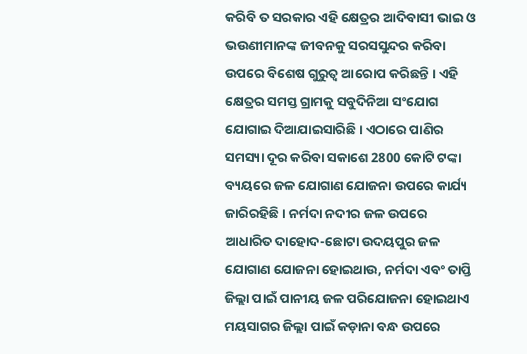କରିବି ତ ସରକାର ଏହି କ୍ଷେତ୍ରର ଆଦିବାସୀ ଭାଇ ଓ ଭଉଣୀମାନଙ୍କ ଜୀବନକୁ ସରସସୁନ୍ଦର କରିବା ଉପରେ ବିଶେଷ ଗୁରୁତ୍ୱ ଆରୋପ କରିଛନ୍ତି । ଏହି କ୍ଷେତ୍ରର ସମସ୍ତ ଗ୍ରାମକୁ ସବୁଦିନିଆ ସଂଯୋଗ ଯୋଗାଇ ଦିଆଯାଇସାରିଛି । ଏଠାରେ ପାଣିର ସମସ୍ୟା ଦୂର କରିବା ସକାଶେ 2800 କୋଟି ଟଙ୍କା ବ୍ୟୟରେ ଜଳ ଯୋଗାଣ ଯୋଜନା ଉପରେ କାର୍ଯ୍ୟ ଜାରିରହିଛି । ନର୍ମଦା ନଦୀର ଜଳ ଉପରେ ଆଧାରିତ ଦାହୋଦ-ଛୋଟା ଉଦୟପୁର ଜଳ ଯୋଗାଣ ଯୋଜନା ହୋଇଥାଉ, ନର୍ମଦା ଏବଂ ତାପ୍ତି ଜିଲ୍ଲା ପାଇଁ ପାନୀୟ ଜଳ ପରିଯୋଜନା ହୋଇଥାଏ ମୟସାଗର ଜିଲ୍ଲା ପାଇଁ କଡ଼ାନା ବନ୍ଧ ଉପରେ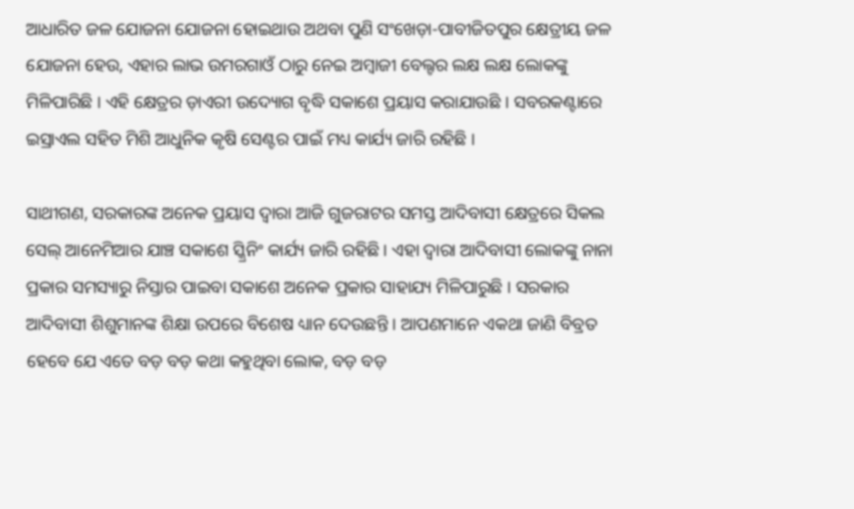ଆଧାରିତ ଜଳ ଯୋଜନା ଯୋଜନା ହୋଇଥାଉ ଅଥବା ପୁଣି ସଂଖେଡ଼ା-ପାବୀଜିତପୁର କ୍ଷେତ୍ରୀୟ ଜଳ ଯୋଜନା ହେଉ, ଏହାର ଲାଭ ଉମରଗାଓଁ ଠାରୁ ନେଇ ଅମ୍ବାଜୀ ବେଲ୍ଟର ଲକ୍ଷ ଲକ୍ଷ ଲୋକଙ୍କୁ ମିଳିପାରିଛି । ଏହି କ୍ଷେତ୍ରର ଡ଼ାଏରୀ ଉଦ୍ୟୋଗ ବୃଦ୍ଧି ସକାଶେ ପ୍ରୟାସ କରାଯାଉଛି । ସବରକଣ୍ଟାରେ ଇସ୍ରାଏଲ ସହିତ ମିଶି ଆଧୁନିକ କୃଷି ସେଣ୍ଟର ପାଇଁ ମଧ୍ୟ କାର୍ଯ୍ୟ ଜାରି ରହିଛି ।

ସାଥୀଗଣ, ସରକାରଙ୍କ ଅନେକ ପ୍ରୟାସ ଦ୍ୱାରା ଆଜି ଗୁଜରାଟର ସମସ୍ତ ଆଦିବାସୀ କ୍ଷେତ୍ରରେ ସିକଲ ସେଲ୍‌ ଆନେମିଆର ଯାଞ୍ଚ ସକାଶେ ସ୍କ୍ରିନିଂ କାର୍ଯ୍ୟ ଜାରି ରହିଛି । ଏହା ଦ୍ୱାରା ଆଦିବାସୀ ଲୋକଙ୍କୁ ନାନା ପ୍ରକାର ସମସ୍ୟାରୁ ନିସ୍ତାର ପାଇବା ସକାଶେ ଅନେକ ପ୍ରକାର ସାହାଯ୍ୟ ମିଳିପାରୁଛି । ସରକାର ଆଦିବାସୀ ଶିଶୁମାନଙ୍କ ଶିକ୍ଷା ଉପରେ ବିଶେଷ ଧ୍ୟାନ ଦେଉଛନ୍ତି । ଆପଣମାନେ ଏକଥା ଜାଣି ବିବ୍ରତ ହେବେ ଯେ ଏତେ ବଡ଼ ବଡ଼ କଥା କହୁଥିବା ଲୋକ, ବଡ଼ ବଡ଼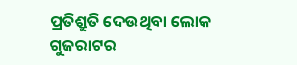ପ୍ରତିଶ୍ରୁତି ଦେଉଥିବା ଲୋକ ଗୁଜରାଟର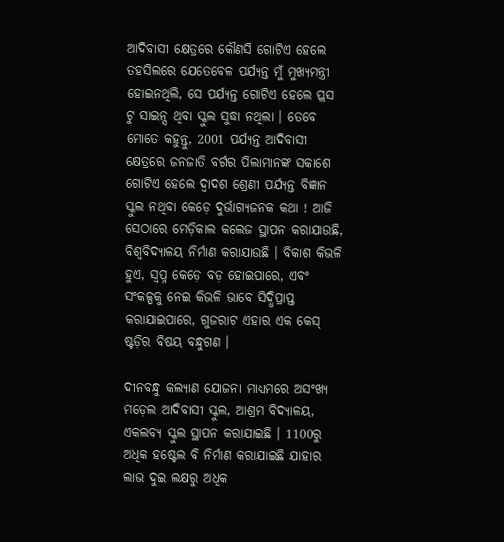ଆଦିବାସୀ କ୍ଷେତ୍ରରେ କୌଣସି ଗୋଟିଏ ହେଲେ ତହସିଲରେ ଯେତେବେଳ ପର୍ଯ୍ୟନ୍ତ ମୁଁ ମୁଖ୍ୟମନ୍ତ୍ରୀ ହୋଇନଥିଲି, ସେ ପର୍ଯ୍ୟନ୍ତ ଗୋଟିଏ ହେଲେ ପ୍ଲସ ଟୁ ସାଇନ୍ସ ଥିବା ସ୍କୁଲ ସୁଦ୍ଧା ନଥିଲା । ତେବେ ମୋତେ କହୁନ୍ତୁ, 2001 ପର୍ଯ୍ୟନ୍ତ ଆଦିବାସୀ କ୍ଷେତ୍ରରେ ଜନଜାତି ବର୍ଗର ପିଲାମାନଙ୍କ ସକାଶେ ଗୋଟିଏ ହେଲେ ଦ୍ୱାଦଶ ଶ୍ରେଣୀ ପର୍ଯ୍ୟନ୍ତ ବିଜ୍ଞାନ ସ୍କୁଲ ନଥିବା କେଡ଼େ ଦୁର୍ଭାଗ୍ୟଜନକ କଥା ! ଆଜି ସେଠାରେ ମେଡ଼ିକାଲ କଲେଜ ସ୍ଥାପନ କରାଯାଉଛି, ବିଶ୍ୱବିଦ୍ୟାଳୟ ନିର୍ମାଣ କରାଯାଉଛି । ବିକାଶ କିଭଳି ହୁଏ, ସ୍ୱପ୍ନ କେଡ଼େ ବଡ଼ ହୋଇପାରେ, ଏବଂ ସଂକଳ୍ପକୁ ନେଇ କିଭଳି ଭାବେ ସିଦ୍ଧିପ୍ରାପ୍ତ କରାଯାଇପାରେ, ଗୁଜରାଟ ଏହାର ଏକ କେସ୍‌ ଷ୍ଟଡ଼ିର ବିଷୟ ବନ୍ଧୁଗଣ ।

ଦୀନବନ୍ଧୁ କଲ୍ୟାଣ ଯୋଜନା ମାଧ୍ୟମରେ ଅସଂଖ୍ୟ ମଡ଼େଲ ଆଦିବାସୀ ସ୍କୁଲ, ଆଶ୍ରମ ବିଦ୍ୟାଳୟ, ଏକଲବ୍ୟ ସ୍କୁଲ ସ୍ଥାପନ କରାଯାଇଛି । 1100ରୁ ଅଧିକ ହଷ୍ଟେଲ ବି ନିର୍ମାଣ କରାଯାଇଛି ଯାହାର ଲାଭ ଦୁଇ ଲକ୍ଷରୁ ଅଧିକ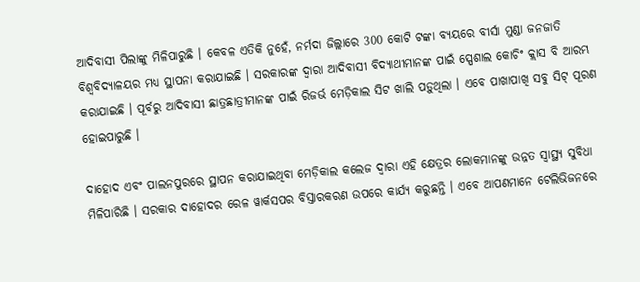ଆଦିବାସୀ ପିଲାଙ୍କୁ ମିଳିପାରୁଛି । କେବଳ ଏତିକି ନୁହେଁ, ନର୍ମଦା ଜିଲ୍ଲାରେ 300 କୋଟି ଟଙ୍କା ବ୍ୟୟରେ ବୀର୍ସା ମୁଣ୍ଡା ଜନଜାତି ବିଶ୍ୱବିଦ୍ୟାଳୟର ମଧ୍ୟ ସ୍ଥାପନା କରାଯାଇଛି । ସରକାରଙ୍କ ଦ୍ୱାରା ଆଦିବାସୀ ବିଦ୍ୟାଥୀମାନଙ୍କ ପାଇଁ ସ୍ପେଶାଲ କୋଚିଂ କ୍ଲାସ ବି ଆରମ୍ଭ କରାଯାଇଛି । ପୂର୍ବରୁ ଆଦିବାସୀ ଛାତ୍ରଛାତ୍ରୀମାନଙ୍କ ପାଇଁ ରିଜର୍ଭ ମେଡ଼ିକାଲ ସିଟ ଖାଲି ପଡ଼ୁଥିଲା । ଏବେ ପାଖାପାଖି ସବୁ ସିଟ୍‌ ପୂରଣ ହୋଇପାରୁଛି ।

ଦାହୋଦ ଏବଂ ପାଲନପୁରରେ ସ୍ଥାପନ କରାଯାଇଥିବା ମେଡ଼ିକାଲ କଲେଜ ଦ୍ୱାରା ଏହି କ୍ଷେତ୍ରର ଲୋକମାନଙ୍କୁ ଉନ୍ନତ ସ୍ୱାସ୍ଥ୍ୟ ସୁବିଧା ମିଳିପାରିଛି । ସରକାର ଦାହୋଦର ରେଳ ୱାର୍କସପର ବିସ୍ତାରକରଣ ଉପରେ କାର୍ଯ୍ୟ କରୁଛନ୍ତି । ଏବେ ଆପଣମାନେ ଟେଲିଭିଜନରେ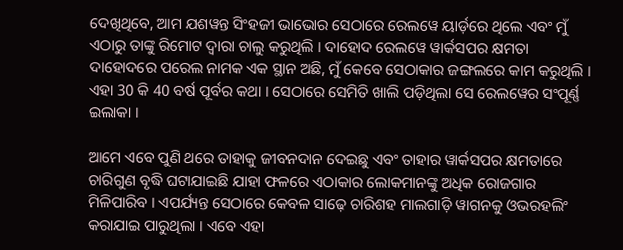ଦେଖିଥିବେ, ଆମ ଯଶୱନ୍ତ ସିଂହଜୀ ଭାଭୋର ସେଠାରେ ରେଲୱେ ୟାର୍ଡ଼ରେ ଥିଲେ ଏବଂ ମୁଁ ଏଠାରୁ ତାଙ୍କୁ ରିମୋଟ ଦ୍ୱାରା ଚାଲୁ କରୁଥିଲି । ଦାହୋଦ ରେଲୱେ ୱାର୍କସପର କ୍ଷମତା ଦାହୋଦରେ ପରେଲ ନାମକ ଏକ ସ୍ଥାନ ଅଛି, ମୁଁ କେବେ ସେଠାକାର ଜଙ୍ଗଲରେ କାମ କରୁଥିଲି । ଏହା 30 କି 40 ବର୍ଷ ପୂର୍ବର କଥା । ସେଠାରେ ସେମିତି ଖାଲି ପଡ଼ିଥିଲା ସେ ରେଲୱେର ସଂପୂର୍ଣ୍ଣ ଇଲାକା ।

ଆମେ ଏବେ ପୁଣି ଥରେ ତାହାକୁ ଜୀବନଦାନ ଦେଇଛୁ ଏବଂ ତାହାର ୱାର୍କସପର କ୍ଷମତାରେ ଚାରିଗୁଣ ବୃଦ୍ଧି ଘଟାଯାଇଛି ଯାହା ଫଳରେ ଏଠାକାର ଲୋକମାନଙ୍କୁ ଅଧିକ ରୋଜଗାର ମିଳିପାରିବ । ଏପର୍ଯ୍ୟନ୍ତ ସେଠାରେ କେବଳ ସାଢ଼େ ଚାରିଶହ ମାଲଗାଡ଼ି ୱାଗନକୁ ଓଭରହଲିଂ କରାଯାଇ ପାରୁଥିଲା । ଏବେ ଏହା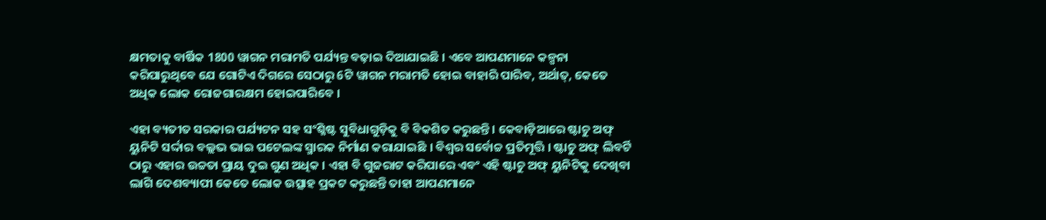କ୍ଷମତାକୁ ବାର୍ଷିକ 1800 ୱାଗନ ମରାମତି ପର୍ଯ୍ୟନ୍ତ ବଢ଼ାଇ ଦିଆଯାଇଛି । ଏବେ ଆପଣମାନେ କଳ୍ପନା କରିପାରୁଥିବେ ଯେ ଗୋଟିଏ ଦିଗରେ ସେଠାରୁ 6ଟି ୱାଗନ ମରାମତି ହୋଇ ବାହାରି ପାରିବ, ଅର୍ଥାତ୍‌, କେତେ ଅଧିକ ଲୋକ ରୋଜଗାରକ୍ଷମ ହୋଇପାରିବେ ।

ଏହା ବ୍ୟତୀତ ସରକାର ପର୍ଯ୍ୟଟନ ସହ ସଂଶ୍ଳିଷ୍ଟ ସୁବିଧାଗୁଡ଼ିକୁ ବି ବିକଶିତ କରୁଛନ୍ତି । କେବାଡ଼ିଆରେ ଷ୍ଟାଚୁ ଅଫ୍‌ ୟୁନିଟି ସର୍ଦ୍ଦାର ବଲ୍ଲଭ ଭାଇ ପଟେଲଙ୍କ ସ୍ମାରକ ନିର୍ମାଣ କରାଯାଇଛି । ବିଶ୍ୱର ସର୍ବୋଚ୍ଚ ପ୍ରତିମୂତ୍ତି । ଷ୍ଟାଚୁ ଅଫ୍‌ ଲିବର୍ଟି ଠାରୁ ଏହାର ଉଚ୍ଚତା ପ୍ରାୟ ଦୁଇ ଗୁଣ ଅଧିକ । ଏହା ବି ଗୁଜରାଟ କରିପାରେ ଏବଂ ଏହି ଷ୍ଟାଚୁ ଅଫ୍‌ ୟୁନିଟିକୁ ଦେଖିବା ଲାଗି ଦେଶବ୍ୟାପୀ କେତେ ଲୋକ ଉତ୍ସାହ ପ୍ରକଟ କରୁଛନ୍ତି ତାହା ଆପଣମାନେ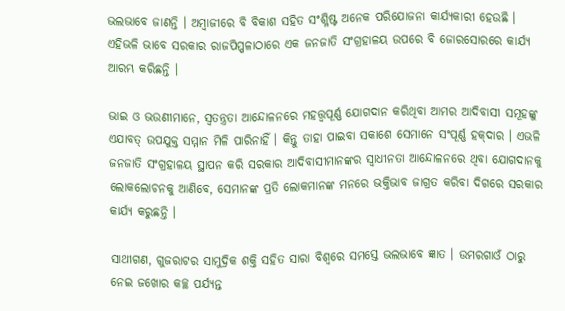ଭଲଭାବେ ଜାଣନ୍ତି । ଅମ୍ବାଜୀରେ ବି ବିକାଶ ସହିତ ସଂଶ୍ଳିଷ୍ଟ ଅନେକ ପରିଯୋଜନା କାର୍ଯ୍ୟକାରୀ ହେଉଛି । ଏହିଭଳି ଭାବେ ସରକାର ରାଜପିପ୍ପଳାଠାରେ ଏକ ଜନଜାତି ସଂଗ୍ରହାଳୟ ଉପରେ ବି ଜୋରସୋରରେ କାର୍ଯ୍ୟ ଆରମ୍ଭ କରିଛନ୍ତି ।

ଭାଇ ଓ ଭଉଣୀମାନେ, ସ୍ୱତନ୍ତ୍ରତା ଆନ୍ଦୋଳନରେ ମହତ୍ତ୍ୱପୂର୍ଣ୍ଣ ଯୋଗଦାନ କରିଥିବା ଆମର ଆଦିବାସୀ ସମୂହଙ୍କୁ ଏଯାବତ୍‌ ଉପଯୁକ୍ତ ସମ୍ମାନ ମିଳି ପାରିନାହିଁ । କିନ୍ତୁ ତାହା ପାଇବା ସକାଶେ ସେମାନେ ସଂପୂର୍ଣ୍ଣ ହକ୍‌ଦାର । ଏଭଳି ଜନଜାତି ସଂଗ୍ରହାଳୟ ସ୍ଥାପନ କରି ସରକାର ଆଦିବାସୀମାନଙ୍କର ସ୍ୱାଧୀନତା ଆନ୍ଦୋଳନରେ ଥିବା ଯୋଗଦାନକୁ ଲୋକଲୋଚନକୁ ଆଣିବେ, ସେମାନଙ୍କ ପ୍ରତି ଲୋକମାନଙ୍କ ମନରେ ଭକ୍ତିଭାବ ଜାଗ୍ରତ କରିବା ଦିଗରେ ସରକାର କାର୍ଯ୍ୟ କରୁଛନ୍ତି ।

ସାଥୀଗଣ, ଗୁଜରାଟର ସାମୁଦ୍ରିକ ଶକ୍ତି ସହିତ ସାରା ବିଶ୍ୱରେ ସମସ୍ତେ ଭଲଭାବେ ଜ୍ଞାତ । ଉମରଗାଓଁ ଠାରୁ ନେଇ ଜଖୋର କଚ୍ଛ ପର୍ଯ୍ୟନ୍ତ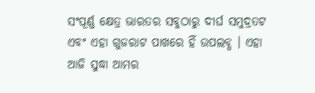ସଂପୂର୍ଣ୍ଣ କ୍ଷେତ୍ର ଭାରତର ସବୁଠାରୁ ଦୀର୍ଘ ସମୁଦ୍ରତଟ ଏବଂ ଏହା ଗୁଜରାଟ ପାଖରେ ହିଁ ଉପଲବ୍ଧ । ଏହା ଆଜି ସୁଦ୍ଧା ଆମର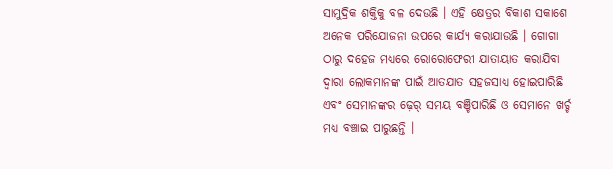ସାମୁଦ୍ରିକ ଶକ୍ତିକୁ ବଳ ଦେଉଛି । ଏହି କ୍ଷେତ୍ରର ବିକାଶ ସକାଶେ ଅନେକ ପରିଯୋଜନା ଉପରେ କାର୍ଯ୍ୟ କରାଯାଉଛି । ଗୋଗା ଠାରୁ ଦହେଜ ମଧ୍ୟରେ ରୋରୋଫେରୀ ଯାତାୟାତ କରାଯିବା ଦ୍ୱାରା ଲୋକମାନଙ୍କ ପାଇଁ ଆତଯାତ ସହଜସାଧ୍ୟ ହୋଇପାରିଛି ଏବଂ ସେମାନଙ୍କର ଢ଼େର୍‌ ସମୟ ବଞ୍ଚିପାରିଛି ଓ ସେମାନେ ଖର୍ଚ୍ଚ ମଧ୍ୟ ବଞ୍ଚାଇ ପାରୁଛନ୍ତି ।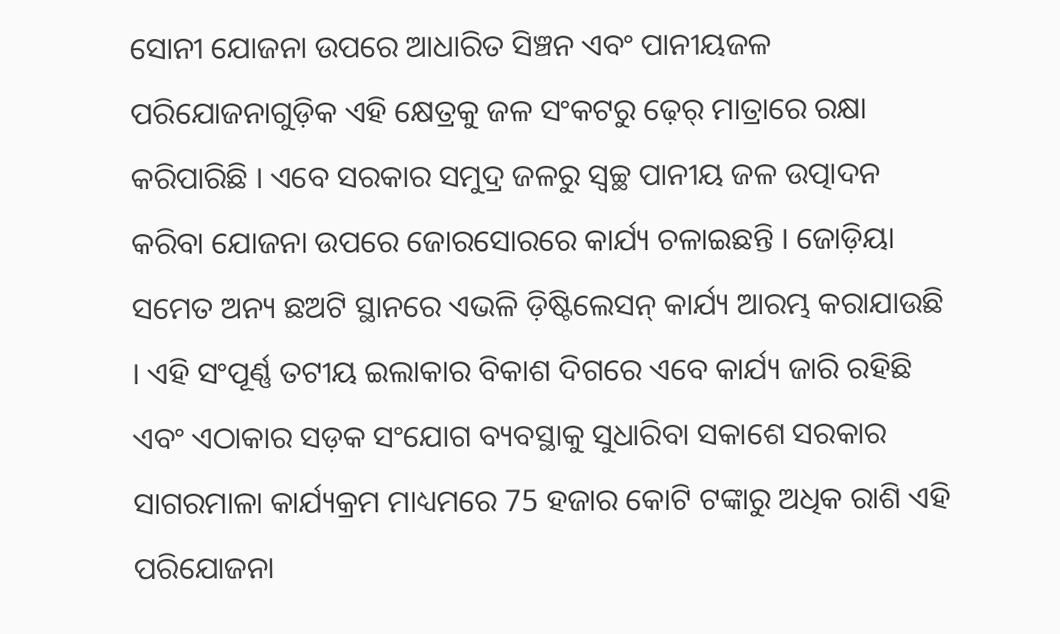ସୋନୀ ଯୋଜନା ଉପରେ ଆଧାରିତ ସିଞ୍ଚନ ଏବଂ ପାନୀୟଜଳ ପରିଯୋଜନାଗୁଡ଼ିକ ଏହି କ୍ଷେତ୍ରକୁ ଜଳ ସଂକଟରୁ ଢ଼େର୍‌ ମାତ୍ରାରେ ରକ୍ଷା କରିପାରିଛି । ଏବେ ସରକାର ସମୁଦ୍ର ଜଳରୁ ସ୍ୱଚ୍ଛ ପାନୀୟ ଜଳ ଉତ୍ପାଦନ କରିବା ଯୋଜନା ଉପରେ ଜୋରସୋରରେ କାର୍ଯ୍ୟ ଚଳାଇଛନ୍ତି । ଜୋଡ଼ିୟା ସମେତ ଅନ୍ୟ ଛଅଟି ସ୍ଥାନରେ ଏଭଳି ଡ଼ିଷ୍ଟିଲେସନ୍‌ କାର୍ଯ୍ୟ ଆରମ୍ଭ କରାଯାଉଛି । ଏହି ସଂପୂର୍ଣ୍ଣ ତଟୀୟ ଇଲାକାର ବିକାଶ ଦିଗରେ ଏବେ କାର୍ଯ୍ୟ ଜାରି ରହିଛି ଏବଂ ଏଠାକାର ସଡ଼କ ସଂଯୋଗ ବ୍ୟବସ୍ଥାକୁ ସୁଧାରିବା ସକାଶେ ସରକାର ସାଗରମାଳା କାର୍ଯ୍ୟକ୍ରମ ମାଧ୍ୟମରେ 75 ହଜାର କୋଟି ଟଙ୍କାରୁ ଅଧିକ ରାଶି ଏହି ପରିଯୋଜନା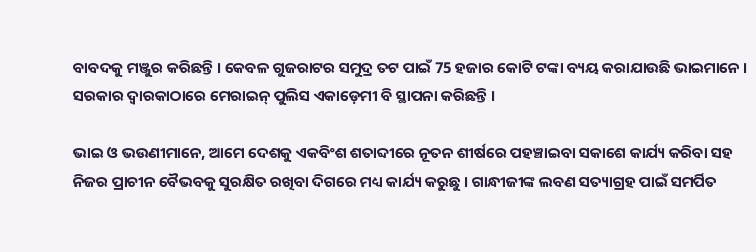ବାବଦକୁ ମଞ୍ଜୁର କରିଛନ୍ତି । କେବଳ ଗୁଜରାଟର ସମୁଦ୍ର ତଟ ପାଇଁ 75 ହଜାର କୋଟି ଟଙ୍କା ବ୍ୟୟ କରାଯାଉଛି ଭାଇମାନେ । ସରକାର ଦ୍ୱାରକାଠାରେ ମେରାଇନ୍‌ ପୁଲିସ ଏକାଡ଼େମୀ ବି ସ୍ଥାପନା କରିଛନ୍ତି ।

ଭାଇ ଓ ଭଉଣୀମାନେ, ଆମେ ଦେଶକୁ ଏକବିଂଶ ଶତାବ୍ଦୀରେ ନୂତନ ଶୀର୍ଷରେ ପହଞ୍ଚାଇବା ସକାଶେ କାର୍ଯ୍ୟ କରିବା ସହ ନିଜର ପ୍ରାଚୀନ ବୈଭବକୁ ସୁରକ୍ଷିତ ରଖିବା ଦିଗରେ ମଧ୍ୟ କାର୍ଯ୍ୟ କରୁଛୁ । ଗାନ୍ଧୀଜୀଙ୍କ ଲବଣ ସତ୍ୟାଗ୍ରହ ପାଇଁ ସମର୍ପିତ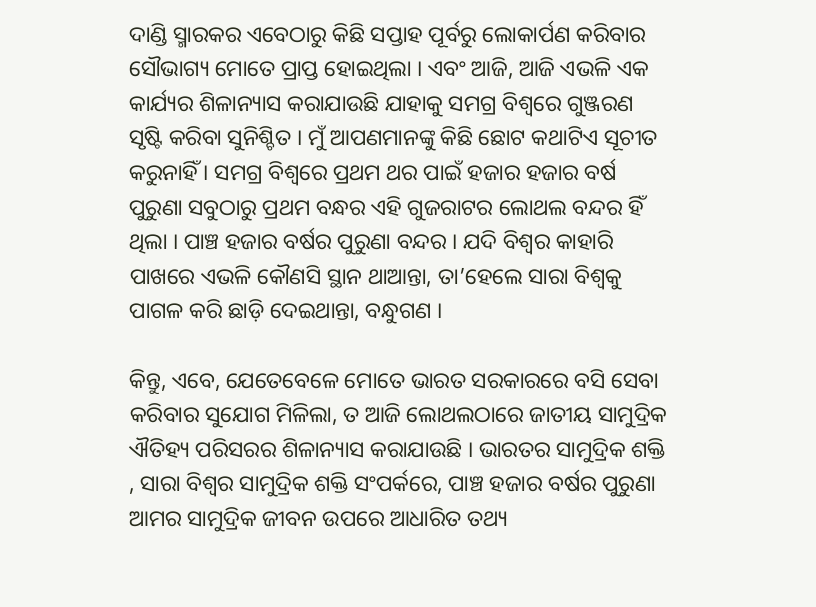ଦାଣ୍ଡି ସ୍ମାରକର ଏବେଠାରୁ କିଛି ସପ୍ତାହ ପୂର୍ବରୁ ଲୋକାର୍ପଣ କରିବାର ସୌଭାଗ୍ୟ ମୋତେ ପ୍ରାପ୍ତ ହୋଇଥିଲା । ଏବଂ ଆଜି, ଆଜି ଏଭଳି ଏକ କାର୍ଯ୍ୟର ଶିଳାନ୍ୟାସ କରାଯାଉଛି ଯାହାକୁ ସମଗ୍ର ବିଶ୍ୱରେ ଗୁଞ୍ଜରଣ ସୃଷ୍ଟି କରିବା ସୁନିଶ୍ଚିତ । ମୁଁ ଆପଣମାନଙ୍କୁ କିଛି ଛୋଟ କଥାଟିଏ ସୂଚୀତ କରୁନାହିଁ । ସମଗ୍ର ବିଶ୍ୱରେ ପ୍ରଥମ ଥର ପାଇଁ ହଜାର ହଜାର ବର୍ଷ ପୁରୁଣା ସବୁଠାରୁ ପ୍ରଥମ ବନ୍ଧର ଏହି ଗୁଜରାଟର ଲୋଥଲ ବନ୍ଦର ହିଁ ଥିଲା । ପାଞ୍ଚ ହଜାର ବର୍ଷର ପୁରୁଣା ବନ୍ଦର । ଯଦି ବିଶ୍ୱର କାହାରି ପାଖରେ ଏଭଳି କୌଣସି ସ୍ଥାନ ଥାଆନ୍ତା, ତା’ହେଲେ ସାରା ବିଶ୍ୱକୁ ପାଗଳ କରି ଛାଡ଼ି ଦେଇଥାନ୍ତା, ବନ୍ଧୁଗଣ ।

କିନ୍ତୁ, ଏବେ, ଯେତେବେଳେ ମୋତେ ଭାରତ ସରକାରରେ ବସି ସେବା କରିବାର ସୁଯୋଗ ମିଳିଲା, ତ ଆଜି ଲୋଥଲଠାରେ ଜାତୀୟ ସାମୁଦ୍ରିକ ଐତିହ୍ୟ ପରିସରର ଶିଳାନ୍ୟାସ କରାଯାଉଛି । ଭାରତର ସାମୁଦ୍ରିକ ଶକ୍ତି , ସାରା ବିଶ୍ୱର ସାମୁଦ୍ରିକ ଶକ୍ତି ସଂପର୍କରେ, ପାଞ୍ଚ ହଜାର ବର୍ଷର ପୁରୁଣା ଆମର ସାମୁଦ୍ରିକ ଜୀବନ ଉପରେ ଆଧାରିତ ତଥ୍ୟ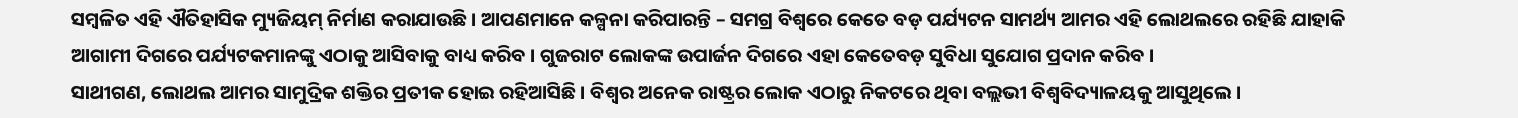ସମ୍ବଳିତ ଏହି ଐତିହାସିକ ମ୍ୟୁଜିୟମ୍‌ ନିର୍ମାଣ କରାଯାଉଛି । ଆପଣମାନେ କଳ୍ପନା କରିପାରନ୍ତି – ସମଗ୍ର ବିଶ୍ୱରେ କେତେ ବଡ଼ ପର୍ଯ୍ୟଟନ ସାମର୍ଥ୍ୟ ଆମର ଏହି ଲୋଥଲରେ ରହିଛି ଯାହାକି ଆଗାମୀ ଦିଗରେ ପର୍ଯ୍ୟଟକମାନଙ୍କୁ ଏଠାକୁ ଆସିବାକୁ ବାଧ୍ୟ କରିବ । ଗୁଜରାଟ ଲୋକଙ୍କ ଉପାର୍ଜନ ଦିଗରେ ଏହା କେତେବଡ଼ ସୁବିଧା ସୁଯୋଗ ପ୍ରଦାନ କରିବ ।
ସାଥୀଗଣ, ଲୋଥଲ ଆମର ସାମୁଦ୍ରିକ ଶକ୍ତିର ପ୍ରତୀକ ହୋଇ ରହିଆସିଛି । ବିଶ୍ୱର ଅନେକ ରାଷ୍ଟ୍ରର ଲୋକ ଏଠାରୁ ନିକଟରେ ଥିବା ବଲ୍ଲଭୀ ବିଶ୍ୱବିଦ୍ୟାଳୟକୁ ଆସୁଥିଲେ ।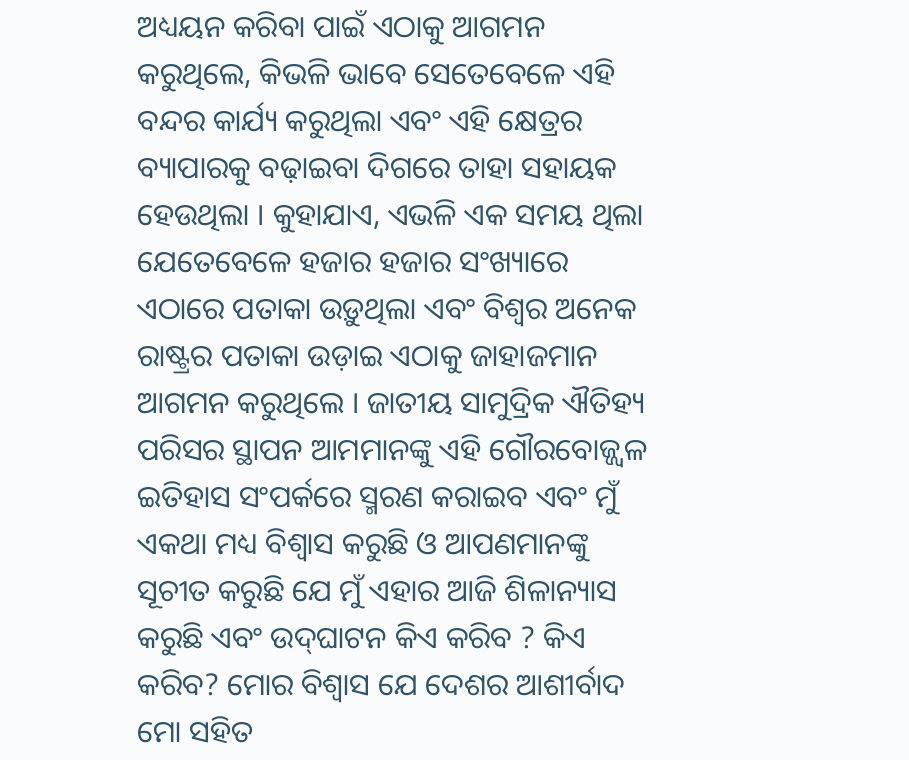ଅଧ୍ୟୟନ କରିବା ପାଇଁ ଏଠାକୁ ଆଗମନ କରୁଥିଲେ, କିଭଳି ଭାବେ ସେତେବେଳେ ଏହି ବନ୍ଦର କାର୍ଯ୍ୟ କରୁଥିଲା ଏବଂ ଏହି କ୍ଷେତ୍ରର ବ୍ୟାପାରକୁ ବଢ଼ାଇବା ଦିଗରେ ତାହା ସହାୟକ ହେଉଥିଲା । କୁହାଯାଏ, ଏଭଳି ଏକ ସମୟ ଥିଲା ଯେତେବେଳେ ହଜାର ହଜାର ସଂଖ୍ୟାରେ ଏଠାରେ ପତାକା ଉଡ଼ୁଥିଲା ଏବଂ ବିଶ୍ୱର ଅନେକ ରାଷ୍ଟ୍ରର ପତାକା ଉଡ଼ାଇ ଏଠାକୁ ଜାହାଜମାନ ଆଗମନ କରୁଥିଲେ । ଜାତୀୟ ସାମୁଦ୍ରିକ ଐତିହ୍ୟ ପରିସର ସ୍ଥାପନ ଆମମାନଙ୍କୁ ଏହି ଗୌରବୋଜ୍ଜ୍ୱଳ ଇତିହାସ ସଂପର୍କରେ ସ୍ମରଣ କରାଇବ ଏବଂ ମୁଁ ଏକଥା ମଧ୍ୟ ବିଶ୍ୱାସ କରୁଛି ଓ ଆପଣମାନଙ୍କୁ ସୂଚୀତ କରୁଛି ଯେ ମୁଁ ଏହାର ଆଜି ଶିଳାନ୍ୟାସ କରୁଛି ଏବଂ ଉଦ୍‌ଘାଟନ କିଏ କରିବ ? କିଏ କରିବ? ମୋର ବିଶ୍ୱାସ ଯେ ଦେଶର ଆଶୀର୍ବାଦ ମୋ ସହିତ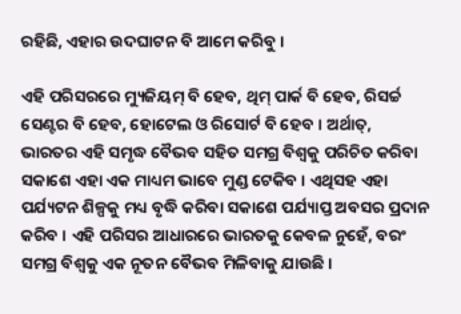ରହିଛି, ଏହାର ଉଦଘାଟନ ବି ଆମେ କରିବୁ ।

ଏହି ପରିସରରେ ମ୍ୟୁଜିୟମ୍‌ ବି ହେବ, ଥିମ୍‌ ପାର୍କ ବି ହେବ, ରିସର୍ଚ୍ଚ ସେଣ୍ଟର ବି ହେବ, ହୋଟେଲ ଓ ରିସୋର୍ଟ ବି ହେବ । ଅର୍ଥାତ୍‌, ଭାରତର ଏହି ସମୃଦ୍ଧ ବୈଭବ ସହିତ ସମଗ୍ର ବିଶ୍ୱକୁ ପରିଚିତ କରିବା ସକାଶେ ଏହା ଏକ ମାଧ୍ୟମ ଭାବେ ମୁଣ୍ଡ ଟେକିବ । ଏଥିସହ ଏହା ପର୍ଯ୍ୟଟନ ଶିଳ୍ପକୁ ମଧ୍ୟ ବୃଦ୍ଧି କରିବା ସକାଶେ ପର୍ଯ୍ୟାପ୍ତ ଅବସର ପ୍ରଦାନ କରିବ । ଏହି ପରିସର ଆଧାରରେ ଭାରତକୁ କେବଳ ନୁହେଁ, ବରଂ ସମଗ୍ର ବିଶ୍ୱକୁ ଏକ ନୂତନ ବୈଭବ ମିଳିବାକୁ ଯାଉଛି ।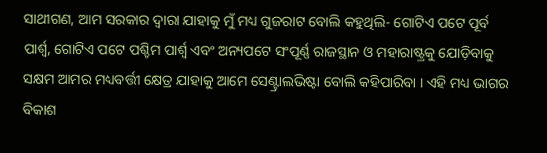ସାଥୀଗଣ, ଆମ ସରକାର ଦ୍ୱାରା ଯାହାକୁ ମୁଁ ମଧ୍ୟ ଗୁଜରାଟ ବୋଲି କହୁଥିଲି- ଗୋଟିଏ ପଟେ ପୂର୍ବ ପାର୍ଶ୍ଵ, ଗୋଟିଏ ପଟେ ପଶ୍ଚିମ ପାର୍ଶ୍ଵ ଏବଂ ଅନ୍ୟପଟେ ସଂପୂର୍ଣ୍ଣ ରାଜସ୍ଥାନ ଓ ମହାରାଷ୍ଟ୍ରକୁ ଯୋଡ଼ିବାକୁ ସକ୍ଷମ ଆମର ମଧ୍ୟବର୍ତ୍ତୀ କ୍ଷେତ୍ର ଯାହାକୁ ଆମେ ସେଣ୍ଟ୍ରାଲଭିଷ୍ଟା ବୋଲି କହିପାରିବା । ଏହି ମଧ୍ୟ ଭାଗର ବିକାଶ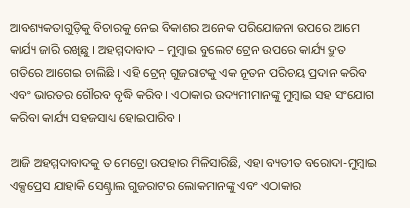ଆବଶ୍ୟକତାଗୁଡ଼ିକୁ ବିଚାରକୁ ନେଇ ବିକାଶର ଅନେକ ପରିଯୋଜନା ଉପରେ ଆମେ କାର୍ଯ୍ୟ ଜାରି ରଖିଛୁ । ଅହମ୍ମଦାବାଦ – ମୁମ୍ବାଇ ବୁଲେଟ ଟ୍ରେନ ଉପରେ କାର୍ଯ୍ୟ ଦ୍ରୁତ ଗତିରେ ଆଗେଇ ଚାଲିଛି । ଏହି ଟ୍ରେନ୍‌ ଗୁଜରାଟକୁ ଏକ ନୂତନ ପରିଚୟ ପ୍ରଦାନ କରିବ ଏବଂ ଭାରତର ଗୌରବ ବୃଦ୍ଧି କରିବ । ଏଠାକାର ଉଦ୍ୟମୀମାନଙ୍କୁ ମୁମ୍ବାଇ ସହ ସଂଯୋଗ କରିବା କାର୍ଯ୍ୟ ସହଜସାଧ୍ୟ ହୋଇପାରିବ ।

ଆଜି ଅହମ୍ମଦାବାଦକୁ ତ ମେଟ୍ରୋ ଉପହାର ମିଳିସାରିଛି, ଏହା ବ୍ୟତୀତ ବରୋଦା-ମୁମ୍ବାଇ ଏକ୍ସପ୍ରେସ ଯାହାକି ସେଣ୍ଟ୍ରାଲ ଗୁଜରାଟର ଲୋକମାନଙ୍କୁ ଏବଂ ଏଠାକାର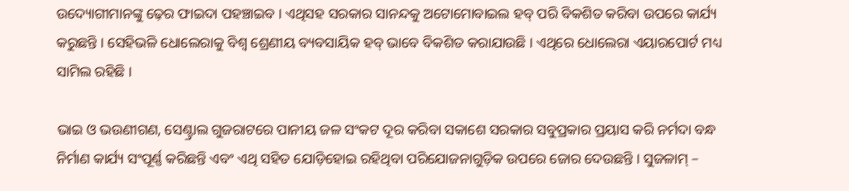ଉଦ୍ୟୋଗୀମାନଙ୍କୁ ଢ଼େର ଫାଇଦା ପହଞ୍ଚାଇବ । ଏଥିସହ ସରକାର ସାନନ୍ଦକୁ ଅଟୋମୋବାଇଲ ହବ୍‌ ପରି ବିକଶିତ କରିବା ଉପରେ କାର୍ଯ୍ୟ କରୁଛନ୍ତି । ସେହିଭଳି ଧୋଲେରାକୁ ବିଶ୍ୱ ଶ୍ରେଣୀୟ ବ୍ୟବସାୟିକ ହବ୍‌ ଭାବେ ବିକଶିତ କରାଯାଉଛି । ଏଥିରେ ଧୋଲେରା ଏୟାରପୋର୍ଟ ମଧ୍ୟ ସାମିଲ ରହିଛି ।

ଭାଇ ଓ ଭଉଣୀଗଣ, ସେଣ୍ଟ୍ରାଲ ଗୁଜରାଟରେ ପାନୀୟ ଜଳ ସଂକଟ ଦୂର କରିବା ସକାଶେ ସରକାର ସବୁପ୍ରକାର ପ୍ରୟାସ କରି ନର୍ମଦା ବନ୍ଧ ନିର୍ମାଣ କାର୍ଯ୍ୟ ସଂପୂର୍ଣ୍ଣ କରିଛନ୍ତି ଏବଂ ଏଥି ସହିତ ଯୋଡ଼ିହୋଇ ରହିଥିବା ପରିଯୋଜନାଗୁଡ଼ିକ ଉପରେ ଜୋର ଦେଉଛନ୍ତି । ସୁଜଳାମ୍‌ –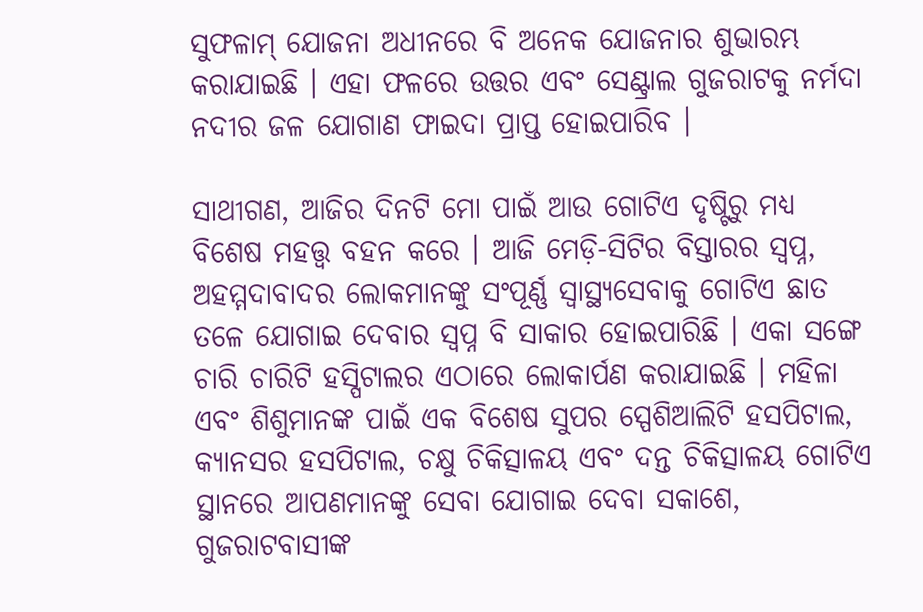ସୁଫଳାମ୍‌ ଯୋଜନା ଅଧୀନରେ ବି ଅନେକ ଯୋଜନାର ଶୁଭାରମ୍ଭ କରାଯାଇଛି । ଏହା ଫଳରେ ଉତ୍ତର ଏବଂ ସେଣ୍ଟ୍ରାଲ ଗୁଜରାଟକୁ ନର୍ମଦା ନଦୀର ଜଳ ଯୋଗାଣ ଫାଇଦା ପ୍ରାପ୍ତ ହୋଇପାରିବ ।

ସାଥୀଗଣ, ଆଜିର ଦିନଟି ମୋ ପାଇଁ ଆଉ ଗୋଟିଏ ଦୃଷ୍ଟିରୁ ମଧ୍ୟ ବିଶେଷ ମହତ୍ତ୍ୱ ବହନ କରେ । ଆଜି ମେଡ଼ି-ସିଟିର ବିସ୍ତାରର ସ୍ୱପ୍ନ, ଅହମ୍ମଦାବାଦର ଲୋକମାନଙ୍କୁ ସଂପୂର୍ଣ୍ଣ ସ୍ୱାସ୍ଥ୍ୟସେବାକୁ ଗୋଟିଏ ଛାତ ତଳେ ଯୋଗାଇ ଦେବାର ସ୍ୱପ୍ନ ବି ସାକାର ହୋଇପାରିଛି । ଏକା ସଙ୍ଗେ ଚାରି ଚାରିଟି ହସ୍ପିଟାଲର ଏଠାରେ ଲୋକାର୍ପଣ କରାଯାଇଛି । ମହିଳା ଏବଂ ଶିଶୁମାନଙ୍କ ପାଇଁ ଏକ ବିଶେଷ ସୁପର ସ୍ପେଶିଆଲିଟି ହସପିଟାଲ, କ୍ୟାନସର ହସପିଟାଲ, ଚକ୍ଷୁ ଚିକିତ୍ସାଳୟ ଏବଂ ଦନ୍ତ ଚିକିତ୍ସାଳୟ ଗୋଟିଏ ସ୍ଥାନରେ ଆପଣମାନଙ୍କୁ ସେବା ଯୋଗାଇ ଦେବା ସକାଶେ, ଗୁଜରାଟବାସୀଙ୍କ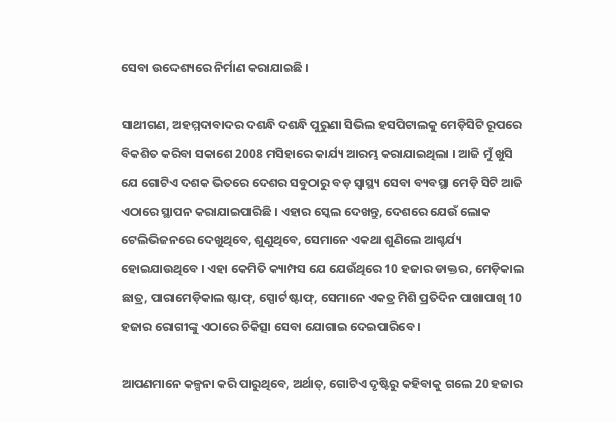ସେବା ଉଦ୍ଦେଶ୍ୟରେ ନିର୍ମାଣ କରାଯାଇଛି ।

ସାଥୀଗଣ, ଅହମ୍ମଦାବାଦର ଦଶନ୍ଧି ଦଶନ୍ଧି ପୁରୁଣା ସିଭିଲ ହସପିଟାଲକୁ ମେଡ଼ିସିଟି ରୂପରେ ବିକଶିତ କରିବା ସକାଶେ 2008 ମସିହାରେ କାର୍ଯ୍ୟ ଆରମ୍ଭ କରାଯାଇଥିଲା । ଆଜି ମୁଁ ଖୁସି ଯେ ଗୋଟିଏ ଦଶକ ଭିତରେ ଦେଶର ସବୁଠାରୁ ବଡ଼ ସ୍ୱାସ୍ଥ୍ୟ ସେବା ବ୍ୟବସ୍ଥା ମେଡ଼ି ସିଟି ଆଜି ଏଠାରେ ସ୍ଥାପନ କରାଯାଇପାରିଛି । ଏହାର ସ୍କେଲ ଦେଖନ୍ତୁ, ଦେଶରେ ଯେଉଁ ଲୋକ ଟେଲିଭିଜନରେ ଦେଖୁଥିବେ, ଶୁଣୁଥିବେ, ସେମାନେ ଏକଥା ଶୁଣିଲେ ଆଶ୍ଚର୍ଯ୍ୟ ହୋଇଯାଉଥିବେ । ଏହା କେମିତି କ୍ୟାମ୍ପସ ଯେ ଯେଉଁଥିରେ 10 ହଜାର ଡାକ୍ତର, ମେଡ଼ିକାଲ ଛାତ୍ର, ପାରାମେଡ଼ିକାଲ ଷ୍ଟାଫ୍‌, ସ୍ପୋର୍ଟ ଷ୍ଟାଫ୍‌, ସେମାନେ ଏକତ୍ର ମିଶି ପ୍ରତିଦିନ ପାଖାପାଖି 10 ହଜାର ରୋଗୀଙ୍କୁ ଏଠାରେ ଚିକିତ୍ସା ସେବା ଯୋଗାଇ ଦେଇପାରିବେ ।

ଆପଣମାନେ କଳ୍ପନା କରି ପାରୁଥିବେ, ଅର୍ଥାତ୍‌, ଗୋଟିଏ ଦୃଷ୍ଟିରୁ କହିବାକୁ ଗଲେ 20 ହଜାର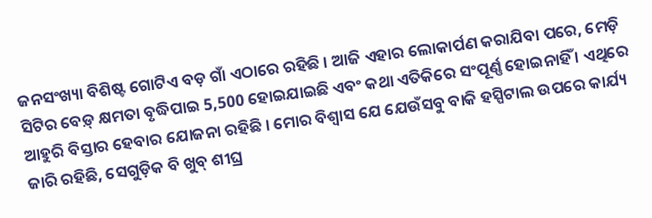ଜନସଂଖ୍ୟା ବିଶିଷ୍ଟ ଗୋଟିଏ ବଡ଼ ଗାଁ ଏଠାରେ ରହିଛି । ଆଜି ଏହାର ଲୋକାର୍ପଣ କରାଯିବା ପରେ, ମେଡ଼ି ସିଟିର ବେଡ଼୍‌ କ୍ଷମତା ବୃଦ୍ଧିପାଇ 5,500 ହୋଇଯାଇଛି ଏବଂ କଥା ଏତିକିରେ ସଂପୂର୍ଣ୍ଣ ହୋଇନାହିଁ । ଏଥିରେ ଆହୁରି ବିସ୍ତାର ହେବାର ଯୋଜନା ରହିଛି । ମୋର ବିଶ୍ୱାସ ଯେ ଯେଉଁସବୁ ବାକି ହସ୍ପିଟାଲ ଉପରେ କାର୍ଯ୍ୟ ଜାରି ରହିଛି, ସେଗୁଡ଼ିକ ବି ଖୁବ୍‌ ଶୀଘ୍ର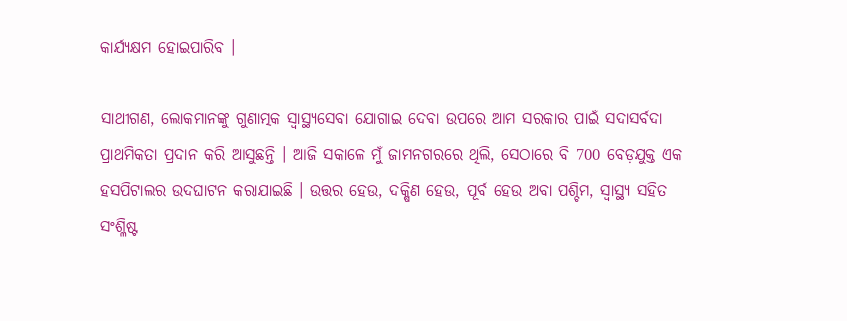କାର୍ଯ୍ୟକ୍ଷମ ହୋଇପାରିବ ।

ସାଥୀଗଣ, ଲୋକମାନଙ୍କୁ ଗୁଣାତ୍ମକ ସ୍ୱାସ୍ଥ୍ୟସେବା ଯୋଗାଇ ଦେବା ଉପରେ ଆମ ସରକାର ପାଇଁ ସଦାସର୍ବଦା ପ୍ରାଥମିକତା ପ୍ରଦାନ କରି ଆସୁଛନ୍ତି । ଆଜି ସକାଳେ ମୁଁ ଜାମନଗରରେ ଥିଲି, ସେଠାରେ ବି 700 ବେଡ଼ଯୁକ୍ତ ଏକ ହସପିଟାଲର ଉଦଘାଟନ କରାଯାଇଛି । ଉତ୍ତର ହେଉ, ଦକ୍ଷିଣ ହେଉ, ପୂର୍ବ ହେଉ ଅବା ପଶ୍ଚିମ, ସ୍ୱାସ୍ଥ୍ୟ ସହିତ ସଂଶ୍ଳିଷ୍ଟ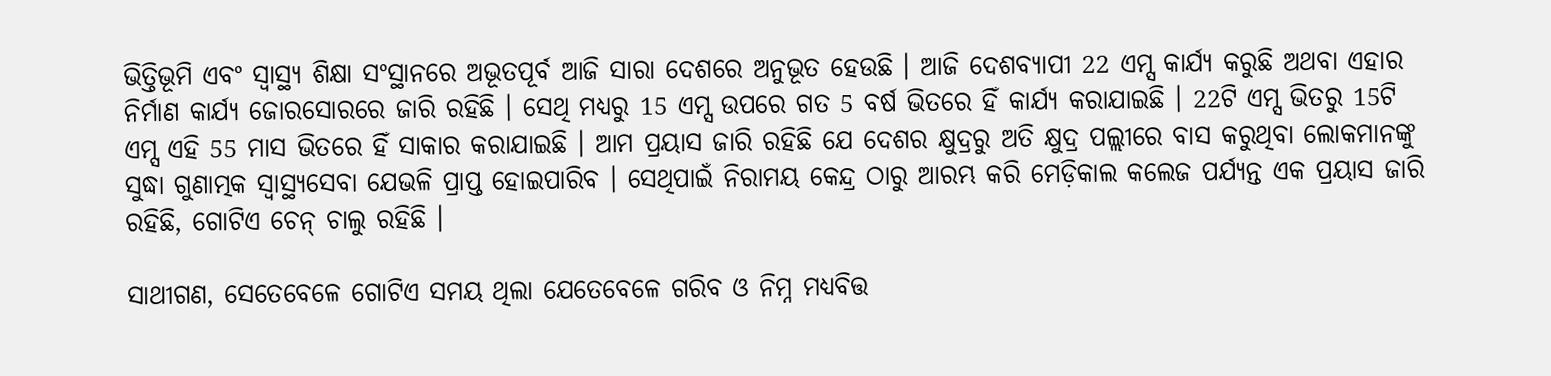ଭିତ୍ତିଭୂମି ଏବଂ ସ୍ୱାସ୍ଥ୍ୟ ଶିକ୍ଷା ସଂସ୍ଥାନରେ ଅଭୂତପୂର୍ବ ଆଜି ସାରା ଦେଶରେ ଅନୁଭୂତ ହେଉଛି । ଆଜି ଦେଶବ୍ୟାପୀ 22 ଏମ୍ସ କାର୍ଯ୍ୟ କରୁଛି ଅଥବା ଏହାର ନିର୍ମାଣ କାର୍ଯ୍ୟ ଜୋରସୋରରେ ଜାରି ରହିଛି । ସେଥି ମଧ୍ୟରୁ 15 ଏମ୍ସ ଉପରେ ଗତ 5 ବର୍ଷ ଭିତରେ ହିଁ କାର୍ଯ୍ୟ କରାଯାଇଛି । 22ଟି ଏମ୍ସ ଭିତରୁ 15ଟି ଏମ୍ସ ଏହି 55 ମାସ ଭିତରେ ହିଁ ସାକାର କରାଯାଇଛି । ଆମ ପ୍ରୟାସ ଜାରି ରହିଛି ଯେ ଦେଶର କ୍ଷୁଦ୍ରରୁ ଅତି କ୍ଷୁଦ୍ର ପଲ୍ଲୀରେ ବାସ କରୁଥିବା ଲୋକମାନଙ୍କୁ ସୁଦ୍ଧା ଗୁଣାତ୍ମକ ସ୍ୱାସ୍ଥ୍ୟସେବା ଯେଭଳି ପ୍ରାପ୍ତ ହୋଇପାରିବ । ସେଥିପାଇଁ ନିରାମୟ କେନ୍ଦ୍ର ଠାରୁ ଆରମ୍ଭ କରି ମେଡ଼ିକାଲ କଲେଜ ପର୍ଯ୍ୟନ୍ତ ଏକ ପ୍ରୟାସ ଜାରି ରହିଛି, ଗୋଟିଏ ଚେନ୍‌ ଚାଲୁ ରହିଛି ।

ସାଥୀଗଣ, ସେତେବେଳେ ଗୋଟିଏ ସମୟ ଥିଲା ଯେତେବେଳେ ଗରିବ ଓ ନିମ୍ନ ମଧ୍ୟବିତ୍ତ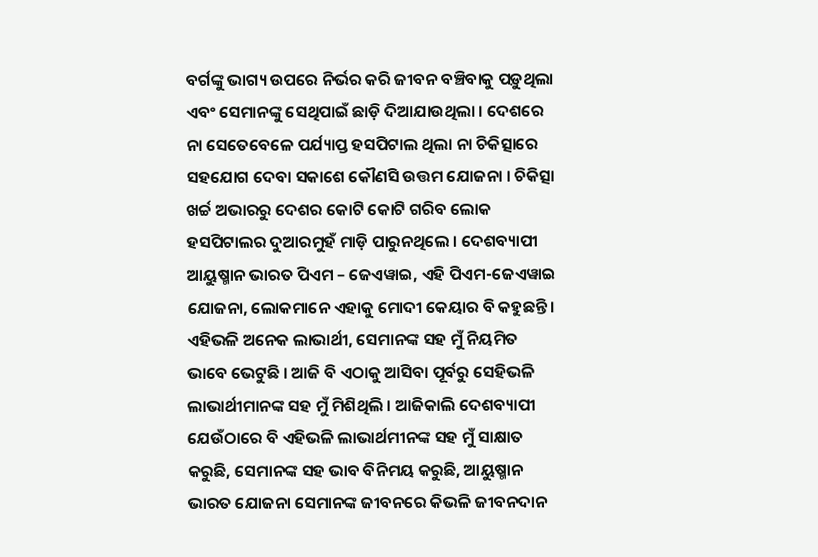ବର୍ଗଙ୍କୁ ଭାଗ୍ୟ ଉପରେ ନିର୍ଭର କରି ଜୀବନ ବଞ୍ଚିବାକୁ ପଡ଼ୁଥିଲା ଏବଂ ସେମାନଙ୍କୁ ସେଥିପାଇଁ ଛାଡ଼ି ଦିଆଯାଉଥିଲା । ଦେଶରେ ନା ସେତେବେଳେ ପର୍ଯ୍ୟାପ୍ତ ହସପିଟାଲ ଥିଲା ନା ଚିକିତ୍ସାରେ ସହଯୋଗ ଦେବା ସକାଶେ କୌଣସି ଉତ୍ତମ ଯୋଜନା । ଚିକିତ୍ସା ଖର୍ଚ୍ଚ ଅଭାରରୁ ଦେଶର କୋଟି କୋଟି ଗରିବ ଲୋକ ହସପିଟାଲର ଦୁଆରମୁହଁ ମାଡ଼ି ପାରୁନଥିଲେ । ଦେଶବ୍ୟାପୀ ଆୟୁଷ୍ମାନ ଭାରତ ପିଏମ – ଜେଏୱାଇ, ଏହି ପିଏମ-ଜେଏୱାଇ ଯୋଜନା, ଲୋକମାନେ ଏହାକୁ ମୋଦୀ କେୟାର ବି କହୁଛନ୍ତି । ଏହିଭଳି ଅନେକ ଲାଭାର୍ଥୀ, ସେମାନଙ୍କ ସହ ମୁଁ ନିୟମିତ ଭାବେ ଭେଟୁଛି । ଆଜି ବି ଏଠାକୁ ଆସିବା ପୂର୍ବରୁ ସେହିଭଳି ଲାଭାର୍ଥୀମାନଙ୍କ ସହ ମୁଁ ମିଶିଥିଲି । ଆଜିକାଲି ଦେଶବ୍ୟାପୀ ଯେଉଁଠାରେ ବି ଏହିଭଳି ଲାଭାର୍ଥମୀନଙ୍କ ସହ ମୁଁ ସାକ୍ଷାତ କରୁଛି, ସେମାନଙ୍କ ସହ ଭାବ ବିନିମୟ କରୁଛି, ଆୟୁଷ୍ମାନ ଭାରତ ଯୋଜନା ସେମାନଙ୍କ ଜୀବନରେ କିଭଳି ଜୀବନଦାନ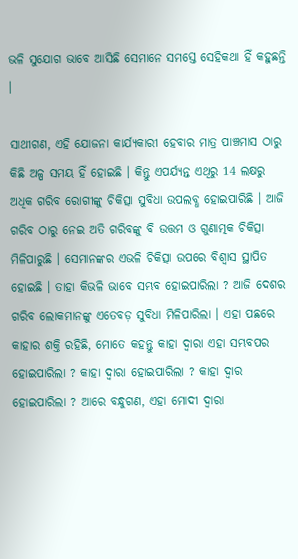ଭଳି ସୁଯୋଗ ଭାବେ ଆସିଛି ସେମାନେ ସମସ୍ତେ ସେହିକଥା ହିଁ କହୁଛନ୍ତି ।

ସାଥୀଗଣ, ଏହି ଯୋଜନା କାର୍ଯ୍ୟକାରୀ ହେବାର ମାତ୍ର ପାଞ୍ଚମାସ ଠାରୁ କିଛି ଅଳ୍ପ ସମୟ ହିଁ ହୋଇଛି । କିନ୍ତୁ ଏପର୍ଯ୍ୟନ୍ତ ଏଥିରୁ 14 ଲକ୍ଷରୁ ଅଧିକ ଗରିବ ରୋଗୀଙ୍କୁ ଚିକିତ୍ସା ସୁବିଧା ଉପଲବ୍ଧ ହୋଇପାରିଛି । ଆଜି ଗରିବ ଠାରୁ ନେଇ ଅତି ଗରିବଙ୍କୁ ବି ଉତ୍ତମ ଓ ଗୁଣାତ୍ମକ ଚିକିତ୍ସା ମିଳିପାରୁଛି । ସେମାନଙ୍କର ଏଭଳି ଚିକିତ୍ସା ଉପରେ ବିଶ୍ୱାସ ସ୍ଥାପିତ ହୋଇଛି । ତାହା କିଭଳି ଭାବେ ସମ୍ଭବ ହୋଇପାରିଲା ? ଆଜି ଦେଶର ଗରିବ ଲୋକମାନଙ୍କୁ ଏତେବଡ଼ ସୁବିଧା ମିଳିପାରିଲା । ଏହା ପଛରେ କାହାର ଶକ୍ତି ରହିଛି, ମୋତେ କହନ୍ତୁ କାହା ଦ୍ୱାରା ଏହା ସମ୍ଭବପର ହୋଇପାରିଲା ? କାହା ଦ୍ୱାରା ହୋଇପାରିଲା ? କାହା ଦ୍ୱାର ହୋଇପାରିଲା ? ଆରେ ବନ୍ଧୁଗଣ, ଏହା ମୋଦୀ ଦ୍ୱାରା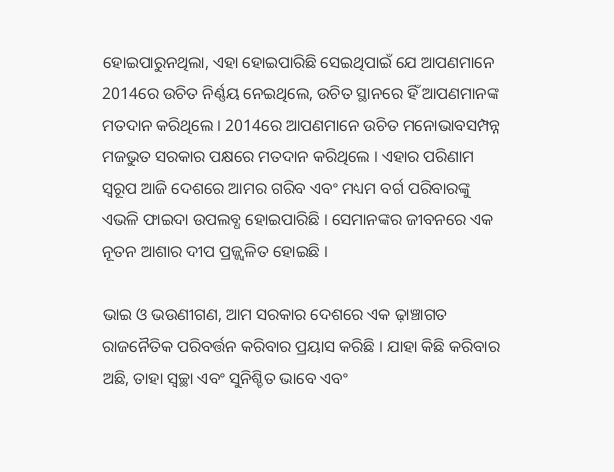ହୋଇପାରୁନଥିଲା, ଏହା ହୋଇପାରିଛି ସେଇଥିପାଇଁ ଯେ ଆପଣମାନେ 2014ରେ ଉଚିତ ନିର୍ଣ୍ଣୟ ନେଇଥିଲେ, ଉଚିତ ସ୍ଥାନରେ ହିଁ ଆପଣମାନଙ୍କ ମତଦାନ କରିଥିଲେ । 2014ରେ ଆପଣମାନେ ଉଚିତ ମନୋଭାବସମ୍ପନ୍ନ ମଜଭୁତ ସରକାର ପକ୍ଷରେ ମତଦାନ କରିଥିଲେ । ଏହାର ପରିଣାମ ସ୍ୱରୂପ ଆଜି ଦେଶରେ ଆମର ଗରିବ ଏବଂ ମଧ୍ୟମ ବର୍ଗ ପରିବାରଙ୍କୁ ଏଭଳି ଫାଇଦା ଉପଲବ୍ଧ ହୋଇପାରିଛି । ସେମାନଙ୍କର ଜୀବନରେ ଏକ ନୂତନ ଆଶାର ଦୀପ ପ୍ରଜ୍ଜ୍ୱଳିତ ହୋଇଛି ।

ଭାଇ ଓ ଭଉଣୀଗଣ, ଆମ ସରକାର ଦେଶରେ ଏକ ଢ଼ାଞ୍ଚାଗତ ରାଜନୈତିକ ପରିବର୍ତ୍ତନ କରିବାର ପ୍ରୟାସ କରିଛି । ଯାହା କିଛି କରିବାର ଅଛି, ତାହା ସ୍ୱଚ୍ଛା ଏବଂ ସୁନିଶ୍ଚିତ ଭାବେ ଏବଂ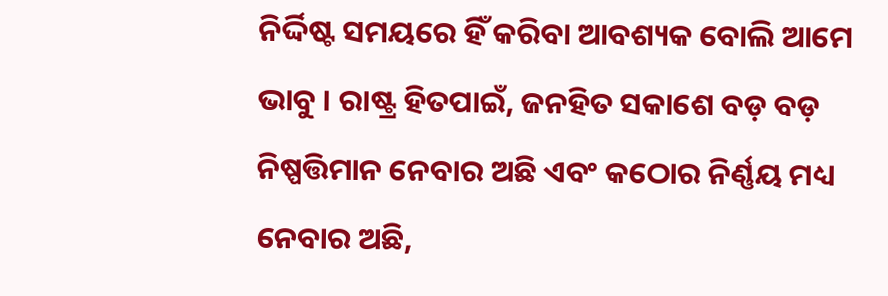ନିର୍ଦ୍ଦିଷ୍ଟ ସମୟରେ ହିଁ କରିବା ଆବଶ୍ୟକ ବୋଲି ଆମେ ଭାବୁ । ରାଷ୍ଟ୍ର ହିତପାଇଁ, ଜନହିତ ସକାଶେ ବଡ଼ ବଡ଼ ନିଷ୍ପତ୍ତିମାନ ନେବାର ଅଛି ଏବଂ କଠୋର ନିର୍ଣ୍ଣୟ ମଧ୍ୟ ନେବାର ଅଛି,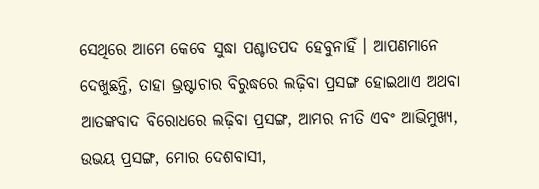ସେଥିରେ ଆମେ କେବେ ସୁଦ୍ଧା ପଶ୍ଚାତପଦ ହେବୁନାହିଁ । ଆପଣମାନେ ଦେଖୁଛନ୍ତି, ତାହା ଭ୍ରଷ୍ଟାଚାର ବିରୁଦ୍ଧରେ ଲଢ଼ିବା ପ୍ରସଙ୍ଗ ହୋଇଥାଏ ଅଥବା ଆତଙ୍କବାଦ ବିରୋଧରେ ଲଢ଼ିବା ପ୍ରସଙ୍ଗ, ଆମର ନୀତି ଏବଂ ଆଭିମୁଖ୍ୟ, ଉଭୟ ପ୍ରସଙ୍ଗ, ମୋର ଦେଶବାସୀ,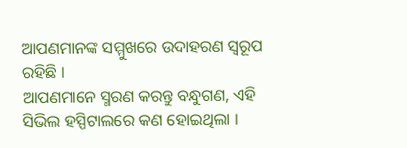ଆପଣମାନଙ୍କ ସମ୍ମୁଖରେ ଉଦାହରଣ ସ୍ୱରୂପ ରହିଛି ।
ଆପଣମାନେ ସ୍ମରଣ କରନ୍ତୁ ବନ୍ଧୁଗଣ, ଏହି ସିଭିଲ ହସ୍ପିଟାଲରେ କଣ ହୋଇଥିଲା ।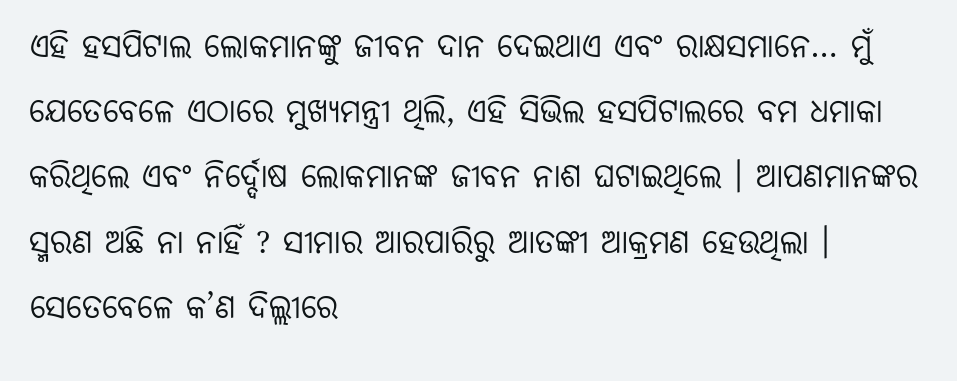ଏହି ହସପିଟାଲ ଲୋକମାନଙ୍କୁ ଜୀବନ ଦାନ ଦେଇଥାଏ ଏବଂ ରାକ୍ଷସମାନେ… ମୁଁ ଯେତେବେଳେ ଏଠାରେ ମୁଖ୍ୟମନ୍ତ୍ରୀ ଥିଲି, ଏହି ସିଭିଲ ହସପିଟାଲରେ ବମ ଧମାକା କରିଥିଲେ ଏବଂ ନିର୍ଦ୍ଦୋଷ ଲୋକମାନଙ୍କ ଜୀବନ ନାଶ ଘଟାଇଥିଲେ । ଆପଣମାନଙ୍କର ସ୍ମରଣ ଅଛି ନା ନାହିଁ ? ସୀମାର ଆରପାରିରୁ ଆତଙ୍କୀ ଆକ୍ରମଣ ହେଉଥିଲା । ସେତେବେଳେ କ’ଣ ଦିଲ୍ଲୀରେ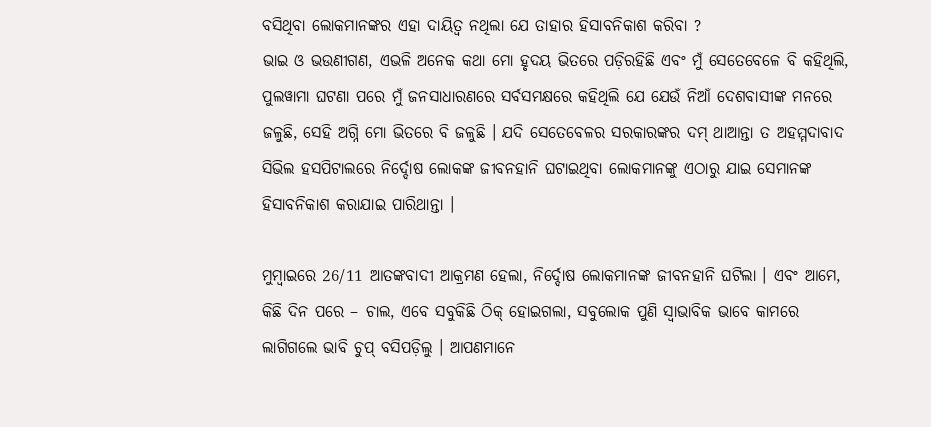ବସିଥିବା ଲୋକମାନଙ୍କର ଏହା ଦାୟିତ୍ୱ ନଥିଲା ଯେ ତାହାର ହିସାବନିକାଶ କରିବା ?
ଭାଇ ଓ ଭଉଣୀଗଣ, ଏଭଳି ଅନେକ କଥା ମୋ ହୃଦୟ ଭିତରେ ପଡ଼ିରହିଛି ଏବଂ ମୁଁ ସେତେବେଳେ ବି କହିଥିଲି, ପୁଲୱାମା ଘଟଣା ପରେ ମୁଁ ଜନସାଧାରଣରେ ସର୍ବସମକ୍ଷରେ କହିଥିଲି ଯେ ଯେଉଁ ନିଆଁ ଦେଶବାସୀଙ୍କ ମନରେ ଜଳୁଛି, ସେହି ଅଗ୍ନି ମୋ ଭିତରେ ବି ଜଳୁଛି । ଯଦି ସେତେବେଳର ସରକାରଙ୍କର ଦମ୍‌ ଥାଆନ୍ତା ତ ଅହମ୍ମଦାବାଦ ସିଭିଲ ହସପିଟାଲରେ ନିର୍ଦ୍ଦୋଷ ଲୋକଙ୍କ ଜୀବନହାନି ଘଟାଇଥିବା ଲୋକମାନଙ୍କୁ ଏଠାରୁ ଯାଇ ସେମାନଙ୍କ ହିସାବନିକାଶ କରାଯାଇ ପାରିଥାନ୍ତା ।

ମୁମ୍ବାଇରେ 26/11 ଆତଙ୍କବାଦୀ ଆକ୍ରମଣ ହେଲା, ନିର୍ଦ୍ଦୋଷ ଲୋକମାନଙ୍କ ଜୀବନହାନି ଘଟିଲା । ଏବଂ ଆମେ, କିଛି ଦିନ ପରେ – ଚାଲ, ଏବେ ସବୁକିଛି ଠିକ୍‌ ହୋଇଗଲା, ସବୁଲୋକ ପୁଣି ସ୍ୱାଭାବିକ ଭାବେ କାମରେ ଲାଗିଗଲେ ଭାବି ଚୁପ୍‌ ବସିପଡ଼ିଲୁ । ଆପଣମାନେ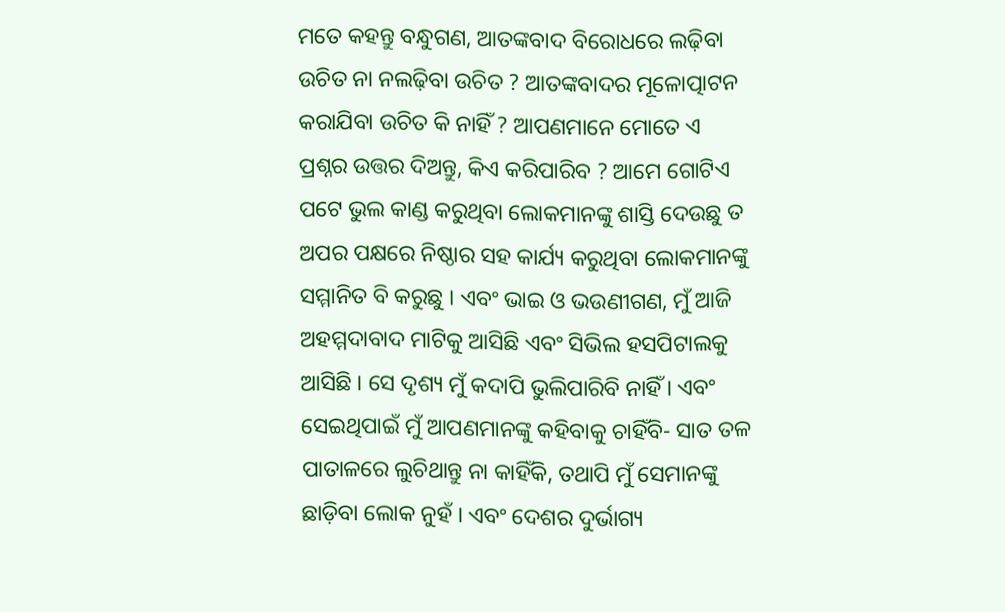ମତେ କହନ୍ତୁ ବନ୍ଧୁଗଣ, ଆତଙ୍କବାଦ ବିରୋଧରେ ଲଢ଼ିବା ଉଚିତ ନା ନଲଢ଼ିବା ଉଚିତ ? ଆତଙ୍କବାଦର ମୂଳୋତ୍ପାଟନ କରାଯିବା ଉଚିତ କି ନାହିଁ ? ଆପଣମାନେ ମୋତେ ଏ ପ୍ରଶ୍ନର ଉତ୍ତର ଦିଅନ୍ତୁ, କିଏ କରିପାରିବ ? ଆମେ ଗୋଟିଏ ପଟେ ଭୁଲ କାଣ୍ଡ କରୁଥିବା ଲୋକମାନଙ୍କୁ ଶାସ୍ତି ଦେଉଛୁ ତ ଅପର ପକ୍ଷରେ ନିଷ୍ଠାର ସହ କାର୍ଯ୍ୟ କରୁଥିବା ଲୋକମାନଙ୍କୁ ସମ୍ମାନିତ ବି କରୁଛୁ । ଏବଂ ଭାଇ ଓ ଭଉଣୀଗଣ, ମୁଁ ଆଜି ଅହମ୍ମଦାବାଦ ମାଟିକୁ ଆସିଛି ଏବଂ ସିଭିଲ ହସପିଟାଲକୁ ଆସିଛି । ସେ ଦୃଶ୍ୟ ମୁଁ କଦାପି ଭୁଲିପାରିବି ନାହିଁ । ଏବଂ ସେଇଥିପାଇଁ ମୁଁ ଆପଣମାନଙ୍କୁ କହିବାକୁ ଚାହିଁବି- ସାତ ତଳ ପାତାଳରେ ଲୁଚିଥାନ୍ତୁ ନା କାହିଁକି, ତଥାପି ମୁଁ ସେମାନଙ୍କୁ ଛାଡ଼ିବା ଲୋକ ନୁହଁ । ଏବଂ ଦେଶର ଦୁର୍ଭାଗ୍ୟ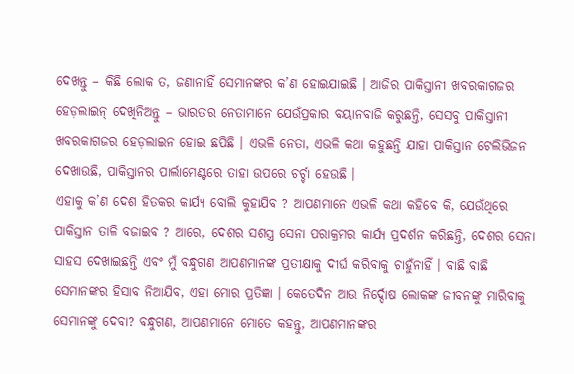ଦେଖନ୍ତୁ – କିଛି ଲୋକ ତ, ଜଣାନାହିଁ ସେମାନଙ୍କର କ’ଣ ହୋଇଯାଇଛି । ଆଜିର ପାକିସ୍ତାନୀ ଖବରକାଗଜର ହେଡ଼ଲାଇନ୍‌ ଦେଖିନିଅନ୍ତୁ – ଭାରତର ନେତାମାନେ ଯେଉଁପ୍ରକାର ବୟାନବାଜି କରୁଛନ୍ତି, ସେସବୁ ପାକିସ୍ତାନୀ ଖବରକାଗଜର ହେଡ଼ଲାଇନ ହୋଇ ଛପିଛି । ଏଭଳି ନେତା, ଏଭଳି କଥା କହୁଛନ୍ତି ଯାହା ପାକିସ୍ତାନ ଟେଲିଭିଜନ ଦେଖାଉଛି, ପାକିସ୍ତାନର ପାର୍ଲାମେଣ୍ଟରେ ତାହା ଉପରେ ଚର୍ଚ୍ଚା ହେଉଛି ।
ଏହାକୁ କ’ଣ ଦେଶ ହିତକର କାର୍ଯ୍ୟ ବୋଲି କୁହାଯିବ ? ଆପଣମାନେ ଏଭଳି କଥା କହିବେ କି, ଯେଉଁଥିରେ ପାକିସ୍ତାନ ତାଳି ବଜାଇବ ? ଆରେ, ଦେଶର ସଶସ୍ତ୍ର ସେନା ପରାକ୍ରମର କାର୍ଯ୍ୟ ପ୍ରଦର୍ଶନ କରିଛନ୍ତି, ଦେଶର ସେନା ସାହସ ଦେଖାଇଛନ୍ତି ଏବଂ ମୁଁ ବନ୍ଧୁଗଣ ଆପଣମାନଙ୍କ ପ୍ରତୀକ୍ଷାକୁ ଦୀର୍ଘ କରିବାକୁ ଚାହୁଁନାହିଁ । ବାଛି ବାଛି ସେମାନଙ୍କର ହିସାବ ନିଆଯିବ, ଏହା ମୋର ପ୍ରତିଜ୍ଞା । କେତେଦିନ ଆଉ ନିର୍ଦ୍ଦୋଷ ଲୋକଙ୍କ ଜୀବନଙ୍କୁ ମାରିବାକୁ ସେମାନଙ୍କୁ ଦେବା? ବନ୍ଧୁଗଣ, ଆପଣମାନେ ମୋତେ କହନ୍ତୁ, ଆପଣମାନଙ୍କର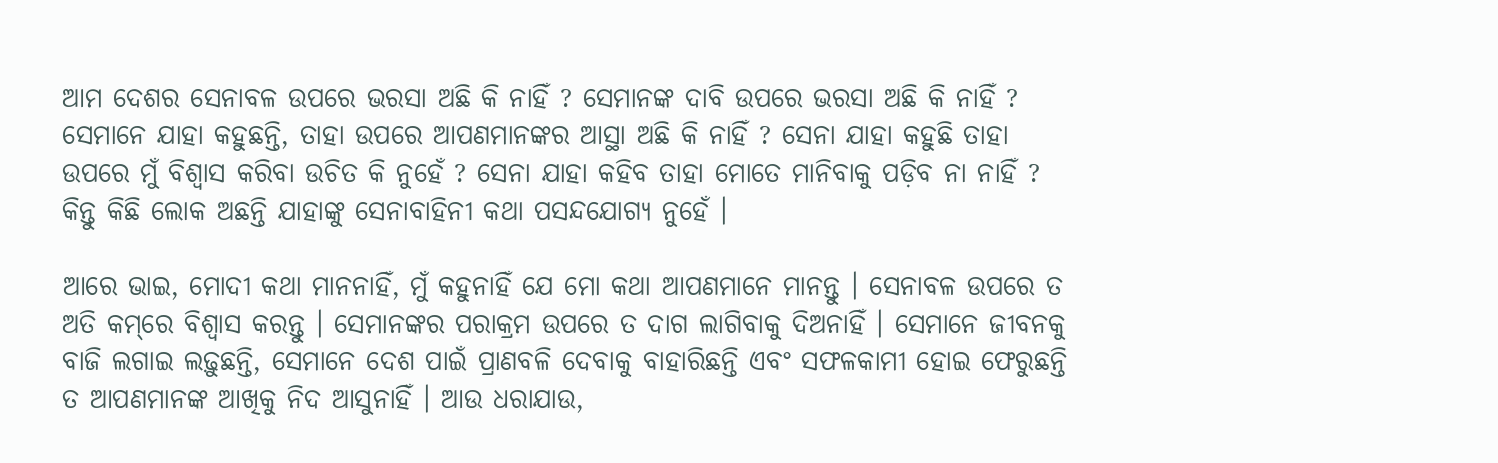ଆମ ଦେଶର ସେନାବଳ ଉପରେ ଭରସା ଅଛି କି ନାହିଁ ? ସେମାନଙ୍କ ଦାବି ଉପରେ ଭରସା ଅଛି କି ନାହିଁ ? ସେମାନେ ଯାହା କହୁଛନ୍ତି, ତାହା ଉପରେ ଆପଣମାନଙ୍କର ଆସ୍ଥା ଅଛି କି ନାହିଁ ? ସେନା ଯାହା କହୁଛି ତାହା ଉପରେ ମୁଁ ବିଶ୍ୱାସ କରିବା ଉଚିତ କି ନୁହେଁ ? ସେନା ଯାହା କହିବ ତାହା ମୋତେ ମାନିବାକୁ ପଡ଼ିବ ନା ନାହିଁ ? କିନ୍ତୁ କିଛି ଲୋକ ଅଛନ୍ତି ଯାହାଙ୍କୁ ସେନାବାହିନୀ କଥା ପସନ୍ଦଯୋଗ୍ୟ ନୁହେଁ ।

ଆରେ ଭାଇ, ମୋଦୀ କଥା ମାନନାହିଁ, ମୁଁ କହୁନାହିଁ ଯେ ମୋ କଥା ଆପଣମାନେ ମାନନ୍ତୁ । ସେନାବଳ ଉପରେ ତ ଅତି କମ୍‌ରେ ବିଶ୍ୱାସ କରନ୍ତୁ । ସେମାନଙ୍କର ପରାକ୍ରମ ଉପରେ ତ ଦାଗ ଲାଗିବାକୁ ଦିଅନାହିଁ । ସେମାନେ ଜୀବନକୁ ବାଜି ଲଗାଇ ଲଢ଼ୁଛନ୍ତି, ସେମାନେ ଦେଶ ପାଇଁ ପ୍ରାଣବଳି ଦେବାକୁ ବାହାରିଛନ୍ତି ଏବଂ ସଫଳକାମୀ ହୋଇ ଫେରୁଛନ୍ତି ତ ଆପଣମାନଙ୍କ ଆଖିକୁ ନିଦ ଆସୁନାହିଁ । ଆଉ ଧରାଯାଉ,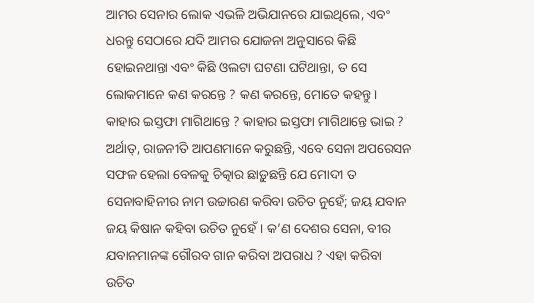ଆମର ସେନାର ଲୋକ ଏଭଳି ଅଭିଯାନରେ ଯାଇଥିଲେ, ଏବଂ ଧରନ୍ତୁ ସେଠାରେ ଯଦି ଆମର ଯୋଜନା ଅନୁସାରେ କିଛି ହୋଇନଥାନ୍ତା ଏବଂ କିଛି ଓଲଟା ଘଟଣା ଘଟିଥାନ୍ତା, ତ ସେ ଲୋକମାନେ କଣ କରନ୍ତେ ? କଣ କରନ୍ତେ, ମୋତେ କହନ୍ତୁ । କାହାର ଇସ୍ତଫା ମାଗିଥାନ୍ତେ ? କାହାର ଇସ୍ତଫା ମାଗିଥାନ୍ତେ ଭାଇ ? ଅର୍ଥାତ୍‌, ରାଜନୀତି ଆପଣମାନେ କରୁଛନ୍ତି, ଏବେ ସେନା ଅପରେସନ ସଫଳ ହେଲା ବେଳକୁ ଚିତ୍କାର ଛାଡ଼ୁଛନ୍ତି ଯେ ମୋଦୀ ତ ସେନାବାହିନୀର ନାମ ଉଚ୍ଚାରଣ କରିବା ଉଚିତ ନୁହେଁ; ଜୟ ଯବାନ ଜୟ କିଷାନ କହିବା ଉଚିତ ନୁହେଁ । କ’ଣ ଦେଶର ସେନା, ବୀର ଯବାନମାନଙ୍କ ଗୌରବ ଗାନ କରିବା ଅପରାଧ ? ଏହା କରିବା ଉଚିତ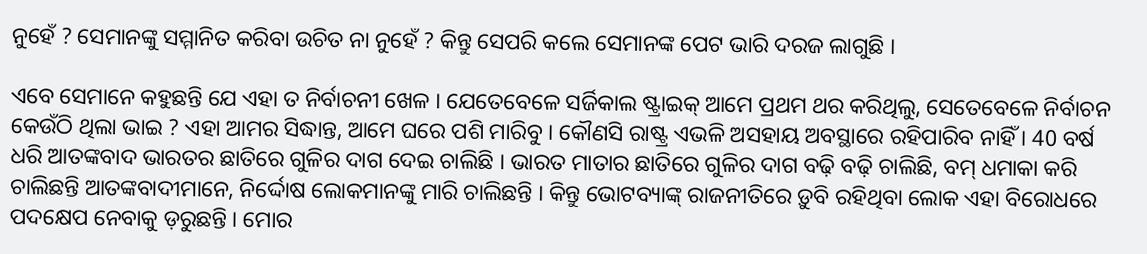ନୁହେଁ ? ସେମାନଙ୍କୁ ସମ୍ମାନିତ କରିବା ଉଚିତ ନା ନୁହେଁ ? କିନ୍ତୁ ସେପରି କଲେ ସେମାନଙ୍କ ପେଟ ଭାରି ଦରଜ ଲାଗୁଛି ।

ଏବେ ସେମାନେ କହୁଛନ୍ତି ଯେ ଏହା ତ ନିର୍ବାଚନୀ ଖେଳ । ଯେତେବେଳେ ସର୍ଜିକାଲ ଷ୍ଟ୍ରାଇକ୍‌ ଆମେ ପ୍ରଥମ ଥର କରିଥିଲୁ, ସେତେବେଳେ ନିର୍ବାଚନ କେଉଁଠି ଥିଲା ଭାଇ ? ଏହା ଆମର ସିଦ୍ଧାନ୍ତ, ଆମେ ଘରେ ପଶି ମାରିବୁ । କୌଣସି ରାଷ୍ଟ୍ର ଏଭଳି ଅସହାୟ ଅବସ୍ଥାରେ ରହିପାରିବ ନାହିଁ । 40 ବର୍ଷ ଧରି ଆତଙ୍କବାଦ ଭାରତର ଛାତିରେ ଗୁଳିର ଦାଗ ଦେଇ ଚାଲିଛି । ଭାରତ ମାତାର ଛାତିରେ ଗୁଳିର ଦାଗ ବଢ଼ି ବଢ଼ି ଚାଲିଛି, ବମ୍‌ ଧମାକା କରି ଚାଲିଛନ୍ତି ଆତଙ୍କବାଦୀମାନେ, ନିର୍ଦ୍ଦୋଷ ଲୋକମାନଙ୍କୁ ମାରି ଚାଲିଛନ୍ତି । କିନ୍ତୁ ଭୋଟବ୍ୟାଙ୍କ୍‌ ରାଜନୀତିରେ ଡ଼ୁବି ରହିଥିବା ଲୋକ ଏହା ବିରୋଧରେ ପଦକ୍ଷେପ ନେବାକୁ ଡ଼ରୁଛନ୍ତି । ମୋର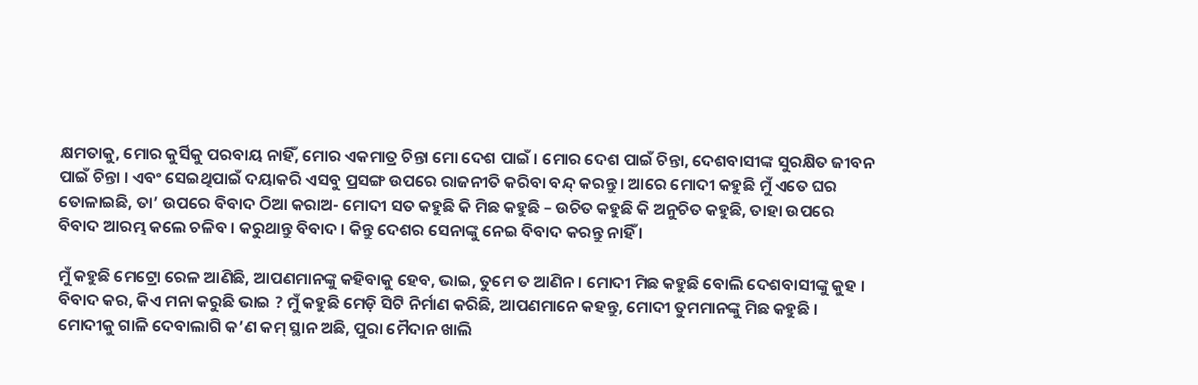କ୍ଷମତାକୁ, ମୋର କୁର୍ସିକୁ ପରବାୟ ନାହିଁ, ମୋର ଏକମାତ୍ର ଚିନ୍ତା ମୋ ଦେଶ ପାଇଁ । ମୋର ଦେଶ ପାଇଁ ଚିନ୍ତା, ଦେଶବାସୀଙ୍କ ସୁରକ୍ଷିତ ଜୀବନ ପାଇଁ ଚିନ୍ତା । ଏବଂ ସେଇଥିପାଇଁ ଦୟାକରି ଏସବୁ ପ୍ରସଙ୍ଗ ଉପରେ ରାଜନୀତି କରିବା ବନ୍ଦ୍‌ କରନ୍ତୁ । ଆରେ ମୋଦୀ କହୁଛି ମୁଁ ଏତେ ଘର ତୋଳାଇଛି, ତା’ ଉପରେ ବିବାଦ ଠିଆ କରାଅ- ମୋଦୀ ସତ କହୁଛି କି ମିଛ କହୁଛି – ଉଚିତ କହୁଛି କି ଅନୁଚିତ କହୁଛି, ତାହା ଉପରେ ବିବାଦ ଆରମ୍ଭ କଲେ ଚଳିବ । କରୁଥାନ୍ତୁ ବିବାଦ । କିନ୍ତୁ ଦେଶର ସେନାଙ୍କୁ ନେଇ ବିବାଦ କରନ୍ତୁ ନାହିଁ ।

ମୁଁ କହୁଛି ମେଟ୍ରୋ ରେଳ ଆଣିଛି, ଆପଣମାନଙ୍କୁ କହିବାକୁ ହେବ, ଭାଇ, ତୁମେ ତ ଆଣିନ । ମୋଦୀ ମିଛ କହୁଛି ବୋଲି ଦେଶବାସୀଙ୍କୁ କୁହ । ବିବାଦ କର, କିଏ ମନା କରୁଛି ଭାଇ ? ମୁଁ କହୁଛି ମେଡ଼ି ସିଟି ନିର୍ମାଣ କରିଛି, ଆପଣମାନେ କହନ୍ତୁ, ମୋଦୀ ତୁମମାନଙ୍କୁ ମିଛ କହୁଛି । ମୋଦୀକୁ ଗାଳି ଦେବାଲାଗି କ’ଣ କମ୍‌ ସ୍ଥାନ ଅଛି, ପୁରା ମୈଦାନ ଖାଲି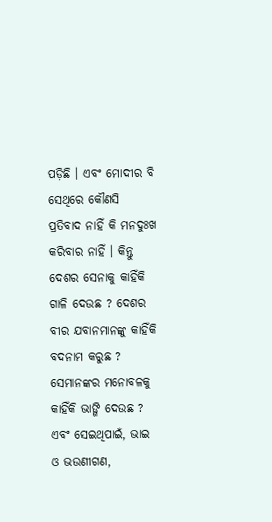ପଡ଼ିଛି । ଏବଂ ମୋଦୀର ବି ସେଥିରେ କୌଣସି ପ୍ରତିବାଦ ନାହିଁ କି ମନଦୁଃଖ କରିବାର ନାହିଁ । କିନ୍ତୁ ଦେଶର ସେନାକୁ କାହିଁକି ଗାଳି ଦେଉଛ ? ଦେଶର ବୀର ଯବାନମାନଙ୍କୁ କାହିଁକି ବଦନାମ କରୁଛ ? ସେମାନଙ୍କର ମନୋବଳକୁ କାହିଁକି ଭାଙ୍ଗି ଦେଉଛ ? ଏବଂ ସେଇଥିପାଇଁ, ଭାଇ ଓ ଭଉଣୀଗଣ,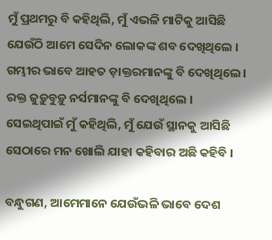ମୁଁ ପ୍ରଥମରୁ ବି କହିଥିଲି, ମୁଁ ଏଭଳି ମାଟିକୁ ଆସିଛି ଯେଉଁଠି ଆମେ ସେଦିନ ଲୋକଙ୍କ ଶବ ଦେଖିଥିଲେ । ଗମ୍ଭୀର ଭାବେ ଆହତ ଡ଼ାକ୍ତରମାନଙ୍କୁ ବି ଦେଖିଥିଲେ । ରକ୍ତ ଜୁଡ଼ୁବୁଡ଼ୁ ନର୍ସମାନଙ୍କୁ ବି ଦେଖିଥିଲେ । ସେଇଥିପାଇଁ ମୁଁ କହିଥିଲି, ମୁଁ ଯେଉଁ ସ୍ଥାନକୁ ଆସିଛି ସେଠାରେ ମନ ଖୋଲି ଯାହା କହିବାର ଅଛି କହିବି ।

ବନ୍ଧୁଗଣ, ଆମେମାନେ ଯେଉଁଭଳି ଭାବେ ଦେଶ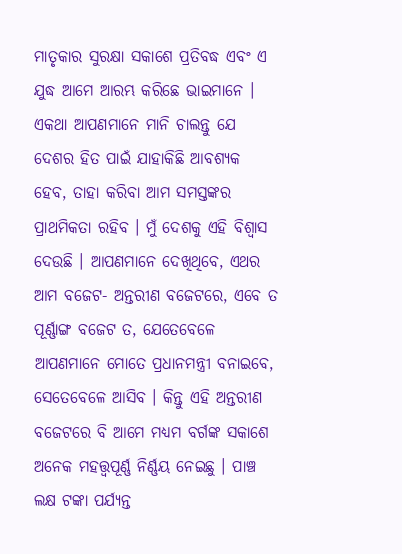ମାତୃକାର ସୁରକ୍ଷା ସକାଶେ ପ୍ରତିବଦ୍ଧ ଏବଂ ଏ ଯୁଦ୍ଧ ଆମେ ଆରମ୍ଭ କରିଛେ ଭାଇମାନେ । ଏକଥା ଆପଣମାନେ ମାନି ଚାଲନ୍ତୁ ଯେ ଦେଶର ହିତ ପାଇଁ ଯାହାକିଛି ଆବଶ୍ୟକ ହେବ, ତାହା କରିବା ଆମ ସମସ୍ତଙ୍କର ପ୍ରାଥମିକତା ରହିବ । ମୁଁ ଦେଶକୁ ଏହି ବିଶ୍ୱାସ ଦେଉଛି । ଆପଣମାନେ ଦେଖିଥିବେ, ଏଥର ଆମ ବଜେଟ- ଅନ୍ତରୀଣ ବଜେଟରେ, ଏବେ ତ ପୂର୍ଣ୍ଣାଙ୍ଗ ବଜେଟ ତ, ଯେତେବେଳେ ଆପଣମାନେ ମୋତେ ପ୍ରଧାନମନ୍ତ୍ରୀ ବନାଇବେ, ସେତେବେଳେ ଆସିବ । କିନ୍ତୁ ଏହି ଅନ୍ତରୀଣ ବଜେଟରେ ବି ଆମେ ମଧ୍ୟମ ବର୍ଗଙ୍କ ସକାଶେ ଅନେକ ମହତ୍ତ୍ୱପୂର୍ଣ୍ଣ ନିର୍ଣ୍ଣୟ ନେଇଛୁ । ପାଞ୍ଚ ଲକ୍ଷ ଟଙ୍କା ପର୍ଯ୍ୟନ୍ତ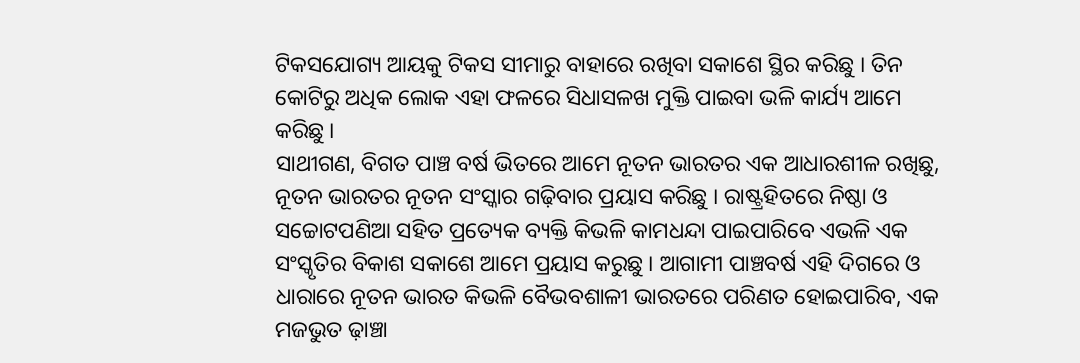ଟିକସଯୋଗ୍ୟ ଆୟକୁ ଟିକସ ସୀମାରୁ ବାହାରେ ରଖିବା ସକାଶେ ସ୍ଥିର କରିଛୁ । ତିନ କୋଟିରୁ ଅଧିକ ଲୋକ ଏହା ଫଳରେ ସିଧାସଳଖ ମୁକ୍ତି ପାଇବା ଭଳି କାର୍ଯ୍ୟ ଆମେ କରିଛୁ ।
ସାଥୀଗଣ, ବିଗତ ପାଞ୍ଚ ବର୍ଷ ଭିତରେ ଆମେ ନୂତନ ଭାରତର ଏକ ଆଧାରଶୀଳ ରଖିଛୁ, ନୂତନ ଭାରତର ନୂତନ ସଂସ୍କାର ଗଢ଼ିବାର ପ୍ରୟାସ କରିଛୁ । ରାଷ୍ଟ୍ରହିତରେ ନିଷ୍ଠା ଓ ସଚ୍ଚୋଟପଣିଆ ସହିତ ପ୍ରତ୍ୟେକ ବ୍ୟକ୍ତି କିଭଳି କାମଧନ୍ଦା ପାଇପାରିବେ ଏଭଳି ଏକ ସଂସ୍କୃତିର ବିକାଶ ସକାଶେ ଆମେ ପ୍ରୟାସ କରୁଛୁ । ଆଗାମୀ ପାଞ୍ଚବର୍ଷ ଏହି ଦିଗରେ ଓ ଧାରାରେ ନୂତନ ଭାରତ କିଭଳି ବୈଭବଶାଳୀ ଭାରତରେ ପରିଣତ ହୋଇପାରିବ, ଏକ ମଜଭୁତ ଢ଼ାଞ୍ଚା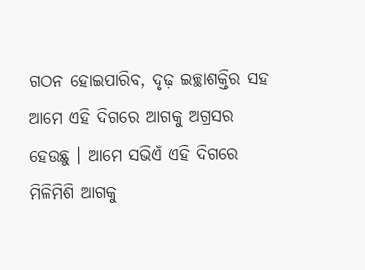ଗଠନ ହୋଇପାରିବ, ଦୃଢ଼ ଇଚ୍ଛାଶକ୍ତିର ସହ ଆମେ ଏହି ଦିଗରେ ଆଗକୁ ଅଗ୍ରସର ହେଉଛୁ । ଆମେ ସଭିଏଁ ଏହି ଦିଗରେ ମିଳିମିଶି ଆଗକୁ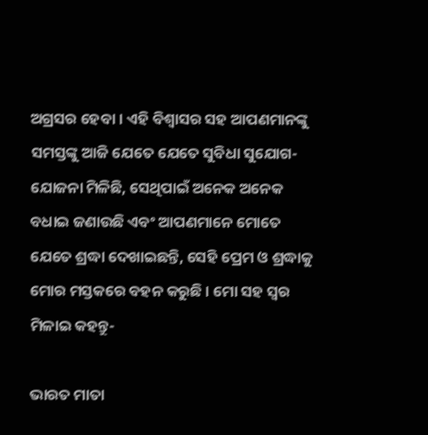ଅଗ୍ରସର ହେବା । ଏହି ବିଶ୍ୱାସର ସହ ଆପଣମାନଙ୍କୁ ସମସ୍ତଙ୍କୁ ଆଜି ଯେତେ ଯେତେ ସୁବିଧା ସୁଯୋଗ- ଯୋଜନା ମିଳିଛି, ସେଥିପାଇଁ ଅନେକ ଅନେକ ବଧାଇ ଜଣାଉଛି ଏବଂ ଆପଣମାନେ ମୋତେ ଯେତେ ଶ୍ରଦ୍ଧା ଦେଖାଇଛନ୍ତି, ସେହି ପ୍ରେମ ଓ ଶ୍ରଦ୍ଧାକୁ ମୋର ମସ୍ତକରେ ବହନ କରୁଛି । ମୋ ସହ ସ୍ୱର ମିଳାଇ କହନ୍ତୁ-

ଭାରତ ମାତା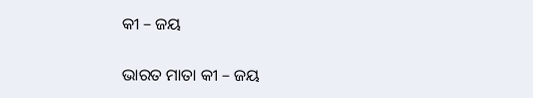କୀ – ଜୟ

ଭାରତ ମାତା କୀ – ଜୟ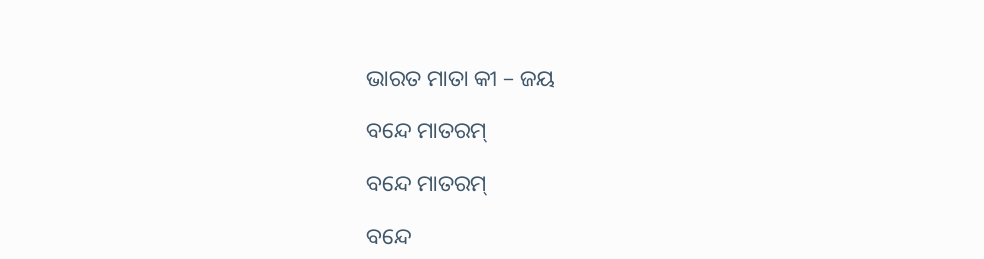ଭାରତ ମାତା କୀ – ଜୟ

ବନ୍ଦେ ମାତରମ୍‌

ବନ୍ଦେ ମାତରମ୍‌

ବନ୍ଦେ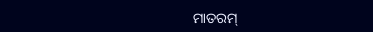ମାତରମ୍‌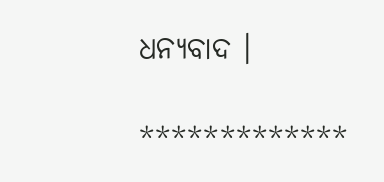ଧନ୍ୟବାଦ ।

*************